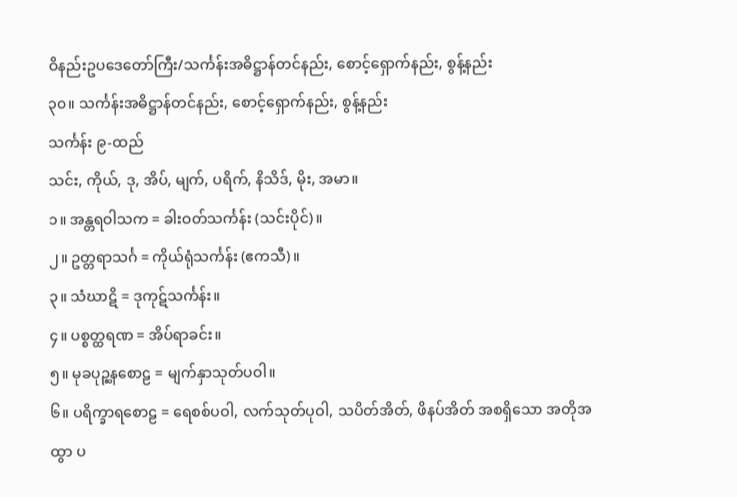ဝိနည်းဥပဒေတော်ကြီး/သင်္ကန်းအဓိဋ္ဌာန်တင်နည်း, စောင့်ရှောက်နည်း, စွန့်နည်း
၃၀။ သင်္ကန်းအဓိဋ္ဌာန်တင်နည်း, စောင့်ရှောက်နည်း, စွန့်နည်း
သင်္ကန်း ၉-ထည်
သင်း, ကိုယ်, ဒု, အိပ်, မျက်, ပရိက်, နိသိဒ်, မိုး, အမာ။
၁။ အန္တရဝါသက = ခါးဝတ်သင်္ကန်း (သင်းပိုင်)။
၂။ ဥတ္တရာသင်္ဂ = ကိုယ်ရုံသင်္ကန်း (ဧကသီ)။
၃။ သံဃာဋိ = ဒုကုဋ်သင်္ကန်း။
၄။ ပစ္စတ္ထရဏ = အိပ်ရာခင်း။
၅။ မုခပုဉ္ဆနစောဠ = မျက်နှာသုတ်ပဝါ။
၆။ ပရိက္ခာရစောဠ = ရေစစ်ပဝါ, လက်သုတ်ပုဝါ, သပိတ်အိတ်, ဖိနပ်အိတ် အစရှိသော အတိုအထွာ ပ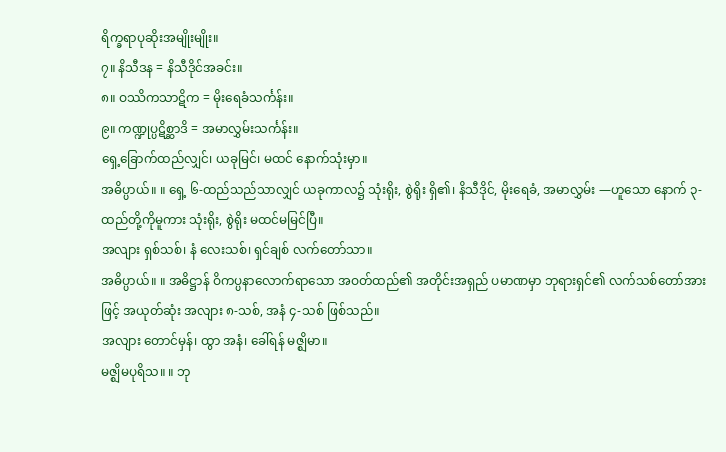ရိက္ခရာပုဆိုးအမျိုးမျိုး။
၇။ နိသီဒန = နိသီဒိုင်အခင်း။
၈။ ဝဿိကသာဋိက = မိုးရေခံသင်္ကန်း။
၉။ ကဏ္ဍုပ္ပဋိစ္ဆာဒိ = အမာလွှမ်းသင်္ကန်း။
ရှေ့ခြောက်ထည်လျှင်၊ ယခုမြင်၊ မထင် နောက်သုံးမှာ။
အဓိပ္ပာယ်။ ။ ရှေ့ ၆-ထည်သည်သာလျှင် ယခုကာလ၌ သုံးရိုး, စွဲရိုး ရှိ၏၊ နိသီဒိုင်, မိုးရေခံ, အမာလွှမ်း —ဟူသော နောက် ၃-ထည်တို့ကိုမူကား သုံးရိုး, စွဲရိုး မထင်မမြင်ပြီ။
အလျား ရှစ်သစ်၊ နံ လေးသစ်၊ ရှင်ချစ် လက်တော်သာ။
အဓိပ္ပာယ်။ ။ အဓိဋ္ဌာန် ဝိကပ္ပနာလောက်ရာသော အဝတ်ထည်၏ အတိုင်းအရှည် ပမာဏမှာ ဘုရားရှင်၏ လက်သစ်တော်အားဖြင့် အယုတ်ဆုံး အလျား ၈-သစ်, အနံ ၄-သစ် ဖြစ်သည်။
အလျား တောင်မှန်၊ ထွာ အနံ၊ ခေါ်ရန် မဇ္ဈိမာ။
မဇ္ဈိမပုရိသ။ ။ ဘု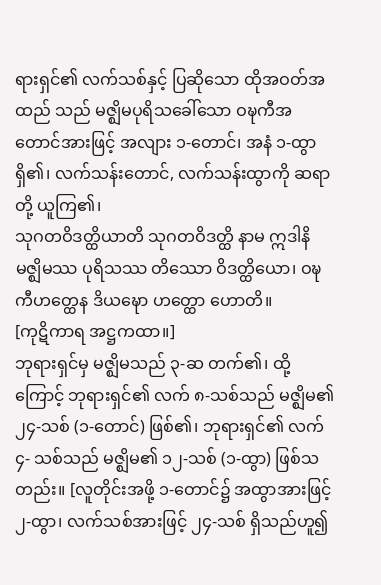ရားရှင်၏ လက်သစ်နှင့် ပြဆိုသော ထိုအဝတ်အထည် သည် မဇ္ဈိမပုရိသခေါ်သော ဝဍ္ဎကီအတောင်အားဖြင့် အလျား ၁-တောင်၊ အနံ ၁-ထွာ ရှိ၏၊ လက်သန်းတောင်, လက်သန်းထွာကို ဆရာတို့ ယူကြ၏၊
သုဂတဝိဒတ္ထိယာတိ သုဂတဝိဒတ္ထိ နာမ ဣဒါနိ မဇ္ဈိမဿ ပုရိသဿ တိဿော ဝိဒတ္ထိယော၊ ဝဍ္ဎကီဟတ္ထေန ဒိယဍ္ဎော ဟတ္ထော ဟောတိ။
[ကုဋိကာရ အဋ္ဌကထာ။]
ဘုရားရှင်မှ မဇ္ဈိမသည် ၃-ဆ တက်၏၊ ထို့ကြောင့် ဘုရားရှင်၏ လက် ၈-သစ်သည် မဇ္ဈိမ၏ ၂၄-သစ် (၁-တောင်) ဖြစ်၏၊ ဘုရားရှင်၏ လက် ၄- သစ်သည် မဇ္ဈိမ၏ ၁၂-သစ် (၁-ထွာ) ဖြစ်သတည်း။ [လူတိုင်းအဖို့ ၁-တောင်၌ အထွာအားဖြင့် ၂-ထွာ၊ လက်သစ်အားဖြင့် ၂၄-သစ် ရှိသည်ဟူ၍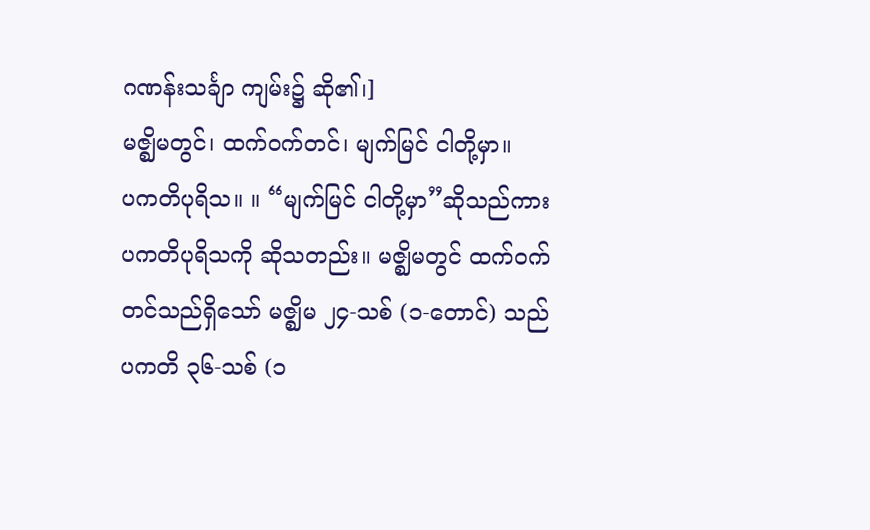ဂဏန်းသင်္ချာ ကျမ်း၌ ဆို၏၊]
မဇ္ဈိမတွင်၊ ထက်ဝက်တင်၊ မျက်မြင် ငါတို့မှာ။
ပကတိပုရိသ။ ။ “မျက်မြင် ငါတို့မှာ”ဆိုသည်ကား ပကတိပုရိသကို ဆိုသတည်း။ မဇ္ဈိမတွင် ထက်ဝက်တင်သည်ရှိသော် မဇ္ဈိမ ၂၄-သစ် (၁-တောင်) သည် ပကတိ ၃၆-သစ် (၁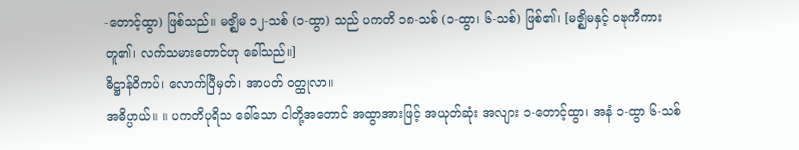-တောင့်ထွာ) ဖြစ်သည်။ မဇ္ဈိမ ၁၂-သစ် (၁-ထွာ) သည် ပကတိ ၁၈-သစ် (၁-ထွာ၊ ၆-သစ်) ဖြစ်၏၊ [မဇ္ဈိမနှင့် ဝဍ္ဎကီကား တူ၏၊ လက်သမားတောင်ဟု ခေါ်သည်။]
ဓိဋ္ဌာန်ဝိကပ်၊ လောက်ပြီမှတ်၊ အာပတ် ဝတ္ထုလာ။
အဓိပ္ပာယ်။ ။ ပကတိပုရိသ ခေါ်သော ငါတို့အတောင် အထွာအားဖြင့် အယုတ်ဆုံး အလျား ၁-တောင့်ထွာ၊ အနံ ၁-ထွာ ၆-သစ်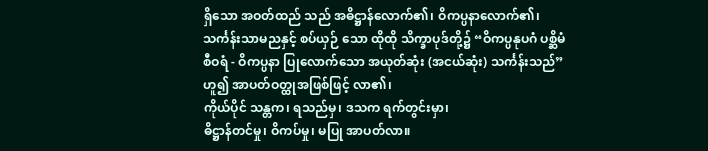ရှိသော အဝတ်ထည် သည် အဓိဋ္ဌာန်လောက်၏၊ ဝိကပ္ပနာလောက်၏၊ သင်္ကန်းသာမညနှင့် စပ်ယှဉ် သော ထိုထို သိက္ခာပုဒ်တို့၌ “ဝိကပ္ပနုပဂံ ပစ္ဆိမံ စီဝရံ - ဝိကပ္ပနာ ပြုလောက်သော အယုတ်ဆုံး (အငယ်ဆုံး) သင်္ကန်းသည်”ဟူ၍ အာပတ်ဝတ္ထုအဖြစ်ဖြင့် လာ၏၊
ကိုယ်ပိုင် သန္တက၊ ရသည်မှ၊ ဒသက ရက်တွင်းမှာ၊
ဓိဋ္ဌာန်တင်မှု၊ ဝိကပ်မှု၊ မပြု အာပတ်လာ။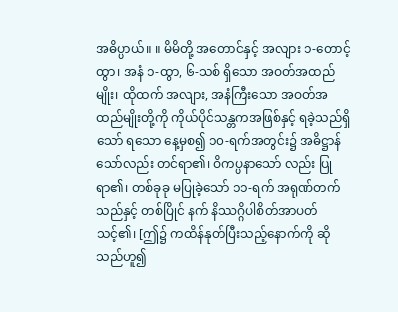အဓိပ္ပာယ်။ ။ မိမိတို့ အတောင်နှင့် အလျား ၁-တောင့်ထွာ၊ အနံ ၁-ထွာ, ၆-သစ် ရှိသော အဝတ်အထည်မျိုး၊ ထိုထက် အလျား, အနံကြီးသော အဝတ်အထည်မျိုးတို့ကို ကိုယ်ပိုင်သန္တကအဖြစ်နှင့် ရခဲ့သည်ရှိသော် ရသော နေ့မှစ၍ ၁၀-ရက်အတွင်း၌ အဓိဋ္ဌာန်သော်လည်း တင်ရာ၏၊ ဝိကပ္ပနာသော် လည်း ပြုရာ၏၊ တစ်ခုခု မပြုခဲ့သော် ၁၁-ရက် အရုဏ်တက်သည်နှင့် တစ်ပြိုင် နက် နိဿဂ္ဂိပါစိတ်အာပတ် သင့်၏၊ [ဤ၌ ကထိန်နုတ်ပြီးသည့်နောက်ကို ဆိုသည်ဟူ၍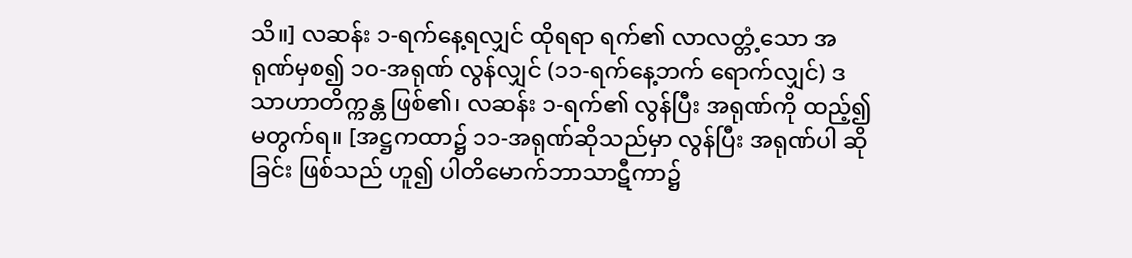သိ။] လဆန်း ၁-ရက်နေ့ရလျှင် ထိုရရာ ရက်၏ လာလတ္တံ့သော အရုဏ်မှစ၍ ၁၀-အရုဏ် လွန်လျှင် (၁၁-ရက်နေ့ဘက် ရောက်လျှင်) ဒသာဟာတိက္ကန္တ ဖြစ်၏၊ လဆန်း ၁-ရက်၏ လွန်ပြီး အရုဏ်ကို ထည့်၍ မတွက်ရ။ [အဋ္ဌကထာ၌ ၁၁-အရုဏ်ဆိုသည်မှာ လွန်ပြီး အရုဏ်ပါ ဆိုခြင်း ဖြစ်သည် ဟူ၍ ပါတိမောက်ဘာသာဋီကာ၌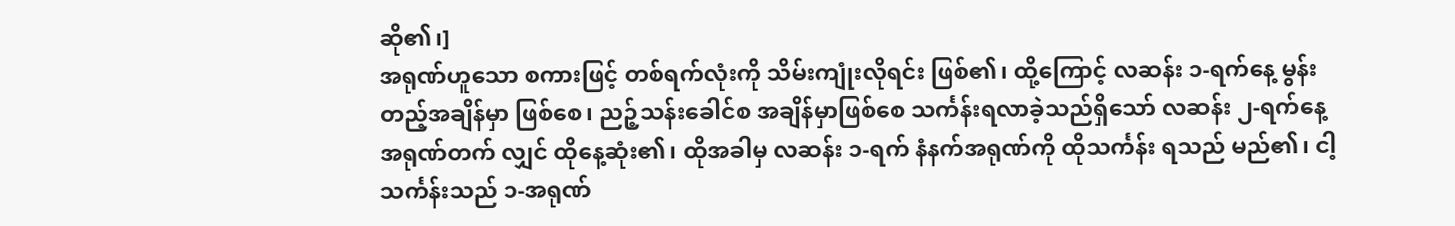ဆို၏၊]
အရုဏ်ဟူသော စကားဖြင့် တစ်ရက်လုံးကို သိမ်းကျုံးလိုရင်း ဖြစ်၏၊ ထို့ကြောင့် လဆန်း ၁-ရက်နေ့ မွန်းတည့်အချိန်မှာ ဖြစ်စေ၊ ညဉ့်သန်းခေါင်စ အချိန်မှာဖြစ်စေ သင်္ကန်းရလာခဲ့သည်ရှိသော် လဆန်း ၂-ရက်နေ့ အရုဏ်တက် လျှင် ထိုနေ့ဆုံး၏၊ ထိုအခါမှ လဆန်း ၁-ရက် နံနက်အရုဏ်ကို ထိုသင်္ကန်း ရသည် မည်၏၊ ငါ့သင်္ကန်းသည် ၁-အရုဏ်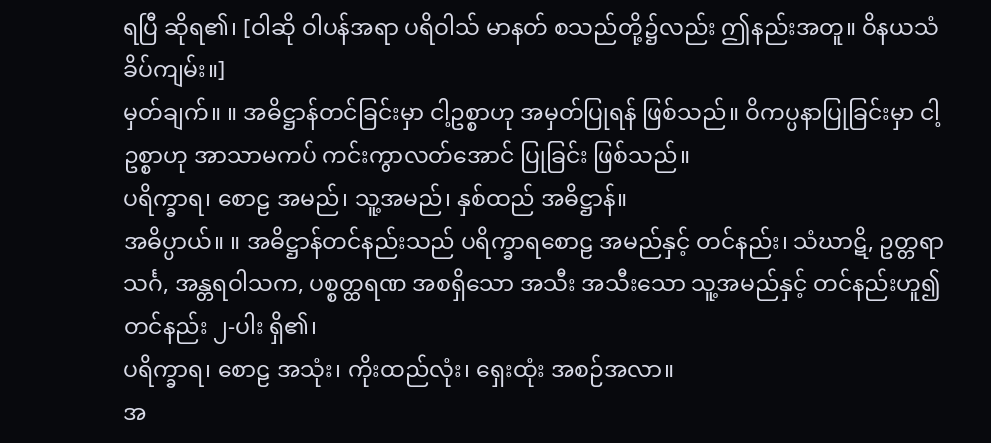ရပြီ ဆိုရ၏၊ [ဝါဆို ဝါပန်အရာ ပရိဝါသ် မာနတ် စသည်တို့၌လည်း ဤနည်းအတူ။ ဝိနယသံခိပ်ကျမ်း။]
မှတ်ချက်။ ။ အဓိဋ္ဌာန်တင်ခြင်းမှာ ငါ့ဥစ္စာဟု အမှတ်ပြုရန် ဖြစ်သည်။ ဝိကပ္ပနာပြုခြင်းမှာ ငါ့ဥစ္စာဟု အာသာမကပ် ကင်းကွာလတ်အောင် ပြုခြင်း ဖြစ်သည်။
ပရိက္ခာရ၊ စောဠ အမည်၊ သူ့အမည်၊ နှစ်ထည် အဓိဋ္ဌာန်။
အဓိပ္ပာယ်။ ။ အဓိဋ္ဌာန်တင်နည်းသည် ပရိက္ခာရစောဠ အမည်နှင့် တင်နည်း၊ သံဃာဋိ, ဥတ္တရာသင်္ဂ, အန္တရဝါသက, ပစ္စတ္ထရဏ အစရှိသော အသီး အသီးသော သူ့အမည်နှင့် တင်နည်းဟူ၍ တင်နည်း ၂-ပါး ရှိ၏၊
ပရိက္ခာရ၊ စောဠ အသုံး၊ ကိုးထည်လုံး၊ ရှေးထုံး အစဉ်အလာ။
အ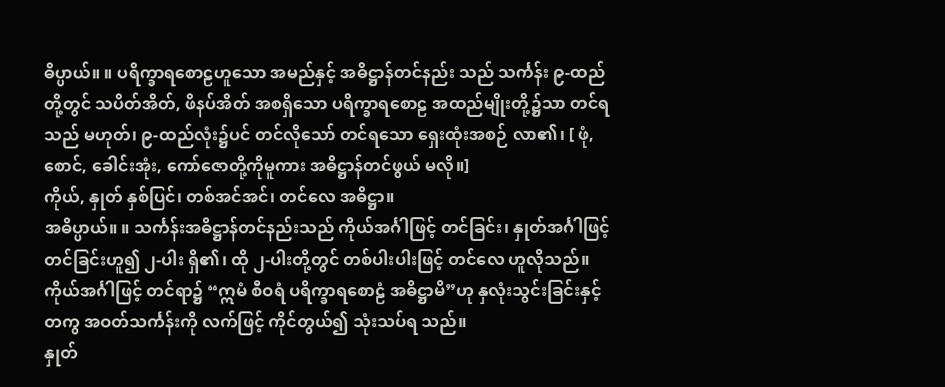ဓိပ္ပာယ်။ ။ ပရိက္ခာရစောဠဟူသော အမည်နှင့် အဓိဋ္ဌာန်တင်နည်း သည် သင်္ကန်း ၉-ထည်တို့တွင် သပိတ်အိတ်, ဖိနပ်အိတ် အစရှိသော ပရိက္ခာရစောဠ အထည်မျိုးတို့၌သာ တင်ရသည် မဟုတ်၊ ၉-ထည်လုံး၌ပင် တင်လိုသော် တင်ရသော ရှေးထုံးအစဉ် လာ၏၊ [ ဖုံ, စောင်, ခေါင်းအုံး, ကော်ဇောတို့ကိုမူကား အဓိဋ္ဌာန်တင်ဖွယ် မလို။]
ကိုယ်, နှုတ် နှစ်ပြင်၊ တစ်အင်အင်၊ တင်လေ အဓိဋ္ဌာ။
အဓိပ္ပာယ်။ ။ သင်္ကန်းအဓိဋ္ဌာန်တင်နည်းသည် ကိုယ်အင်္ဂါဖြင့် တင်ခြင်း၊ နှုတ်အင်္ဂါဖြင့် တင်ခြင်းဟူ၍ ၂-ပါး ရှိ၏၊ ထို ၂-ပါးတို့တွင် တစ်ပါးပါးဖြင့် တင်လေ ဟူလိုသည်။
ကိုယ်အင်္ဂါဖြင့် တင်ရာ၌ “ဣမံ စီဝရံ ပရိက္ခာရစောဠံ အဓိဋ္ဌာမိ”ဟု နှလုံးသွင်းခြင်းနှင့်တကွ အဝတ်သင်္ကန်းကို လက်ဖြင့် ကိုင်တွယ်၍ သုံးသပ်ရ သည်။
နှုတ်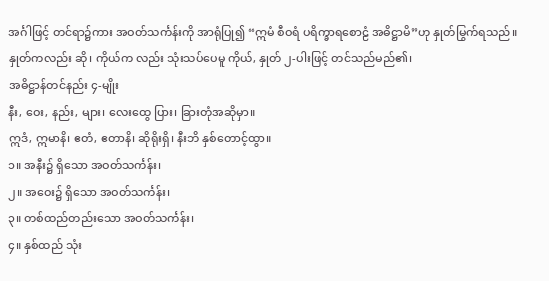အင်္ဂါဖြင့် တင်ရာ၌ကား အဝတ်သင်္ကန်းကို အာရုံပြု၍ “ဣမံ စီဝရံ ပရိက္ခာရစောဠံ အဓိဋ္ဌာမိ”ဟု နှုတ်မြွက်ရသည်။ နှုတ်ကလည်း ဆို၊ ကိုယ်က လည်း သုံးသပ်ပေမူ ကိုယ်, နှုတ် ၂-ပါးဖြင့် တင်သည်မည်၏၊
အဓိဋ္ဌာန်တင်နည်း ၄-မျိုး
နီး, ဝေး, နည်း, များ၊ လေးထွေ ပြား၊ ခြားတုံအဆိုမှာ။
ဣဒံ, ဣမာနိ၊ ဧတံ, ဧတာနိ၊ ဆိုရိုးရှိ၊ နီးဘိ နှစ်တောင့်ထွာ။
၁။ အနီး၌ ရှိသော အဝတ်သင်္ကန်း၊
၂။ အဝေး၌ ရှိသော အဝတ်သင်္ကန်း၊
၃။ တစ်ထည်တည်းသော အဝတ်သင်္ကန်း၊
၄။ နှစ်ထည် သုံး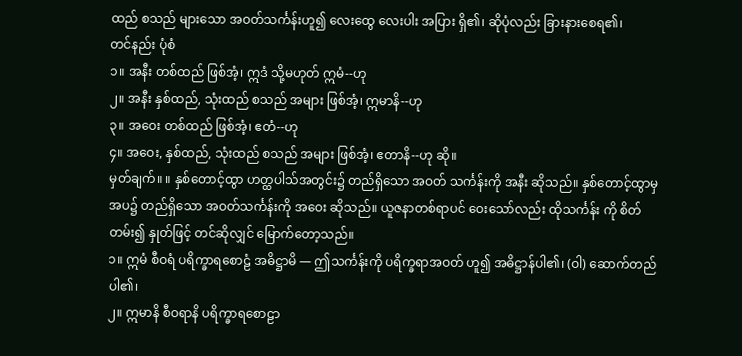ထည် စသည် များသော အဝတ်သင်္ကန်းဟူ၍ လေးထွေ လေးပါး အပြား ရှိ၏၊ ဆိုပုံလည်း ခြားနားစေရ၏၊
တင်နည်း ပုံစံ
၁။ အနီး တစ်ထည် ဖြစ်အံ့၊ ဣဒံ သို့မဟုတ် ဣမံ--ဟု
၂။ အနီး နှစ်ထည်, သုံးထည် စသည် အများ ဖြစ်အံ့၊ ဣမာနိ--ဟု
၃။ အဝေး တစ်ထည် ဖြစ်အံ့၊ ဧတံ--ဟု
၄။ အဝေး, နှစ်ထည်, သုံးထည် စသည် အများ ဖြစ်အံ့၊ ဧတာနိ--ဟု ဆို။
မှတ်ချက်။ ။ နှစ်တောင့်ထွာ ဟတ္ထပါသ်အတွင်း၌ တည်ရှိသော အဝတ် သင်္ကန်းကို အနီး ဆိုသည်။ နှစ်တောင့်ထွာမှ အပ၌ တည်ရှိသော အဝတ်သင်္ကန်းကို အဝေး ဆိုသည်။ ယူဇနာတစ်ရာပင် ဝေးသော်လည်း ထိုသင်္ကန်း ကို စိတ်တမ်း၍ နှုတ်ဖြင့် တင်ဆိုလျှင် မြောက်တော့သည်။
၁။ ဣမံ စီဝရံ ပရိက္ခာရစောဠံ အဓိဋ္ဌာမိ — ဤသင်္ကန်းကို ပရိက္ခရာအဝတ် ဟူ၍ အဓိဋ္ဌာန်ပါ၏၊ (ဝါ) ဆောက်တည်ပါ၏၊
၂။ ဣမာနိ စီဝရာနိ ပရိက္ခာရစောဠာ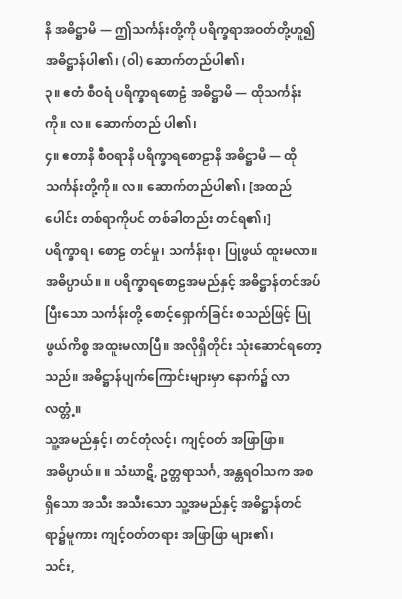နိ အဓိဋ္ဌာမိ — ဤသင်္ကန်းတို့ကို ပရိက္ခရာအဝတ်တို့ဟူ၍ အဓိဋ္ဌာန်ပါ၏၊ (ဝါ) ဆောက်တည်ပါ၏၊
၃။ ဧတံ စီဝရံ ပရိက္ခာရစောဠံ အဓိဋ္ဌာမိ — ထိုသင်္ကန်းကို။ လ။ ဆောက်တည် ပါ၏၊
၄။ ဧတာနိ စီဝရာနိ ပရိက္ခာရစောဠာနိ အဓိဋ္ဌာမိ — ထိုသင်္ကန်းတို့ကို။ လ။ ဆောက်တည်ပါ၏၊ [အထည်ပေါင်း တစ်ရာကိုပင် တစ်ခါတည်း တင်ရ၏၊]
ပရိက္ခာရ၊ စောဠ တင်မှု၊ သင်္ကန်းစု၊ ပြုဖွယ် ထူးမလာ။
အဓိပ္ပာယ်။ ။ ပရိက္ခာရစောဠအမည်နှင့် အဓိဋ္ဌာန်တင်အပ်ပြီးသော သင်္ကန်းတို့ စောင့်ရှောက်ခြင်း စသည်ဖြင့် ပြုဖွယ်ကိစ္စ အထူးမလာပြီ။ အလိုရှိတိုင်း သုံးဆောင်ရတော့သည်။ အဓိဋ္ဌာန်ပျက်ကြောင်းများမှာ နောက်၌ လာလတ္တံ့။
သူ့အမည်နှင့်၊ တင်တုံလင့်၊ ကျင့်ဝတ် အဖြာဖြာ။
အဓိပ္ပာယ်။ ။ သံဃာဋိ, ဥတ္တရာသင်္ဂ, အန္တရဝါသက အစရှိသော အသီး အသီးသော သူ့အမည်နှင့် အဓိဋ္ဌာန်တင်ရာ၌မူကား ကျင့်ဝတ်တရား အဖြာဖြာ များ၏၊
သင်း,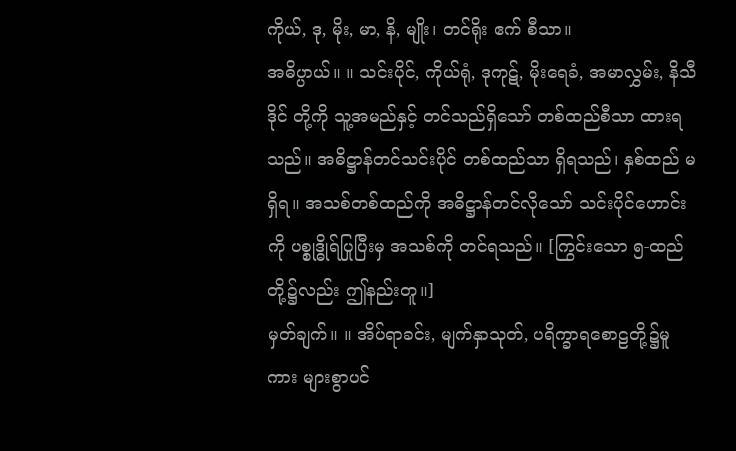ကိုယ်, ဒု, မိုး, မာ, နိ, မျိုး၊ တင်ရိုး ဧက် စီသာ။
အဓိပ္ပာယ်။ ။ သင်းပိုင်, ကိုယ်ရုံ, ဒုကုဋ်, မိုးရေခံ, အမာလွှမ်း, နိသီဒိုင် တို့ကို သူ့အမည်နှင့် တင်သည်ရှိသော် တစ်ထည်စီသာ ထားရသည်။ အဓိဋ္ဌာန်တင်သင်းပိုင် တစ်ထည်သာ ရှိရသည်၊ နှစ်ထည် မရှိရ။ အသစ်တစ်ထည်ကို အဓိဋ္ဌာန်တင်လိုသော် သင်းပိုင်ဟောင်းကို ပစ္စုဒ္ဓိုရ်ပြုပြီးမှ အသစ်ကို တင်ရသည်။ [ကြွင်းသော ၅-ထည်တို့၌လည်း ဤနည်းတူ။]
မှတ်ချက်။ ။ အိပ်ရာခင်း, မျက်နှာသုတ်, ပရိက္ခာရစောဠတို့၌မူကား များစွာပင်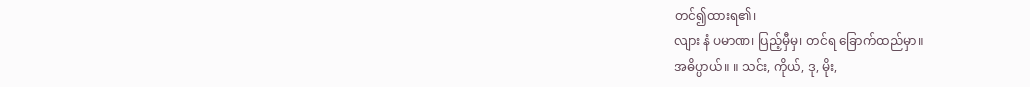တင်၍ထားရ၏၊
လျား နံ ပမာဏ၊ ပြည့်မှီမှ၊ တင်ရ ခြောက်ထည်မှာ။
အဓိပ္ပာယ်။ ။ သင်း, ကိုယ်, ဒု, မိုး,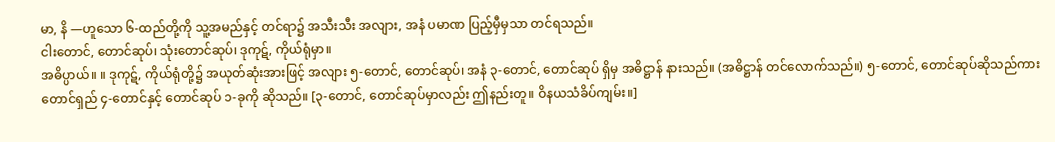မာ, နိ —ဟူသော ၆-ထည်တို့ကို သူ့အမည်နှင့် တင်ရာ၌ အသီးသီး အလျား, အနံ ပမာဏ ပြည့်မှီမှသာ တင်ရသည်။
ငါးတောင်, တောင်ဆုပ်၊ သုံးတောင်ဆုပ်၊ ဒုကုဋ်, ကိုယ်ရုံမှာ။
အဓိပ္ပာယ်။ ။ ဒုကုဋ်, ကိုယ်ရုံတို့၌ အယုတ်ဆုံးအားဖြင့် အလျား ၅-တောင်, တောင်ဆုပ်၊ အနံ ၃-တောင်, တောင်ဆုပ် ရှိမှ အဓိဋ္ဌာန် နားသည်။ (အဓိဋ္ဌာန် တင်လောက်သည်။) ၅-တောင်, တောင်ဆုပ်ဆိုသည်ကား တောင်ရှည် ၄-တောင်နှင့် တောင်ဆုပ် ၁-ခုကို ဆိုသည်။ [၃-တောင်, တောင်ဆုပ်မှာလည်း ဤနည်းတူ။ ဝိနယသံခိပ်ကျမ်း။]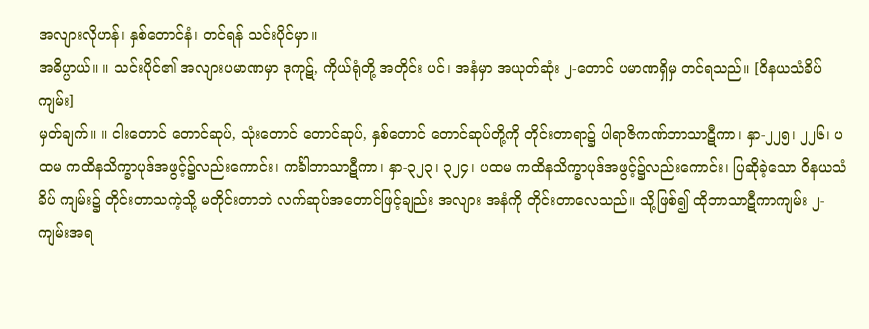အလျားလိုဟန်၊ နှစ်တောင်နံ၊ တင်ရန် သင်းပိုင်မှာ။
အဓိပ္ပာယ်။ ။ သင်းပိုင်၏ အလျားပမာဏမှာ ဒုကုဋ်, ကိုယ်ရုံတို့ အတိုင်း ပင်၊ အနံမှာ အယုတ်ဆုံး ၂-တောင် ပမာဏရှိမှ တင်ရသည်။ [ဝိနယသံခိပ်ကျမ်း]
မှတ်ချက်။ ။ ငါးတောင် တောင်ဆုပ်, သုံးတောင် တောင်ဆုပ်, နှစ်တောင် တောင်ဆုပ်တို့ကို တိုင်းတာရာ၌ ပါရာဇိကဏ်ဘာသာဋီကာ၊ နှာ-၂၂၅၊ ၂၂၆၊ ပထမ ကထိနသိက္ခာပုဒ်အဖွင့်၌လည်းကောင်း၊ ကင်္ခါဘာသာဋီကာ၊ နှာ-၃၂၃၊ ၃၂၄၊ ပထမ ကထိနသိက္ခာပုဒ်အဖွင့်၌လည်းကောင်း၊ ပြဆိုခဲ့သော ဝိနယသံခိပ် ကျမ်း၌ တိုင်းတာသကဲ့သို့ မတိုင်းတာဘဲ လက်ဆုပ်အတောင်ဖြင့်ချည်း အလျား အနံကို တိုင်းတာလေသည်။ သို့ဖြစ်၍ ထိုဘာသာဋီကာကျမ်း ၂-ကျမ်းအရ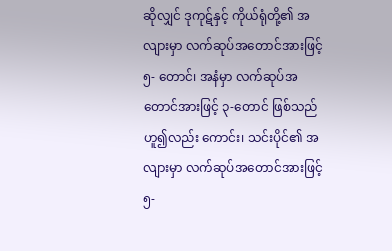ဆိုလျှင် ဒုကုဋ်နှင့် ကိုယ်ရုံတို့၏ အလျားမှာ လက်ဆုပ်အတောင်အားဖြင့် ၅- တောင်၊ အနံမှာ လက်ဆုပ်အတောင်အားဖြင့် ၃-တောင် ဖြစ်သည်ဟူ၍လည်း ကောင်း၊ သင်းပိုင်၏ အလျားမှာ လက်ဆုပ်အတောင်အားဖြင့် ၅-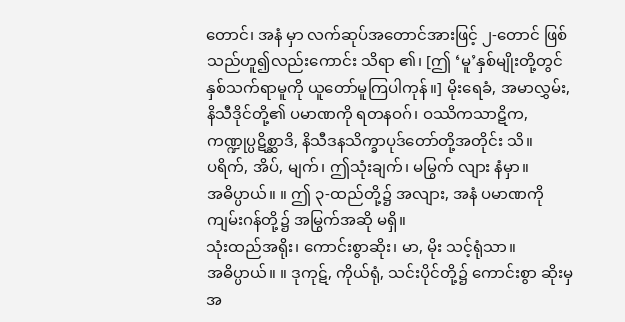တောင်၊ အနံ မှာ လက်ဆုပ်အတောင်အားဖြင့် ၂-တောင် ဖြစ်သည်ဟူ၍လည်းကောင်း သိရာ ၏၊ [ဤ ‘မူ’နှစ်မျိုးတို့တွင် နှစ်သက်ရာမူကို ယူတော်မူကြပါကုန်။] မိုးရေခံ, အမာလွှမ်း, နိသီဒိုင်တို့၏ ပမာဏကို ရတနဝဂ်၊ ဝဿိကသာဋိက, ကဏ္ဍုပ္ပဋိစ္ဆာဒိ, နိသီဒနသိက္ခာပုဒ်တော်တို့အတိုင်း သိ။
ပရိက်, အိပ်, မျက်၊ ဤသုံးချက်၊ မမြွက် လျား နံမှာ။
အဓိပ္ပာယ်။ ။ ဤ ၃-ထည်တို့၌ အလျား, အနံ ပမာဏကို ကျမ်းဂန်တို့၌ အမြွက်အဆို မရှိ။
သုံးထည်အရိုး၊ ကောင်းစွာဆိုး၊ မာ, မိုး သင့်ရုံသာ။
အဓိပ္ပာယ်။ ။ ဒုကုဋ်, ကိုယ်ရုံ, သင်းပိုင်တို့၌ ကောင်းစွာ ဆိုးမှ အ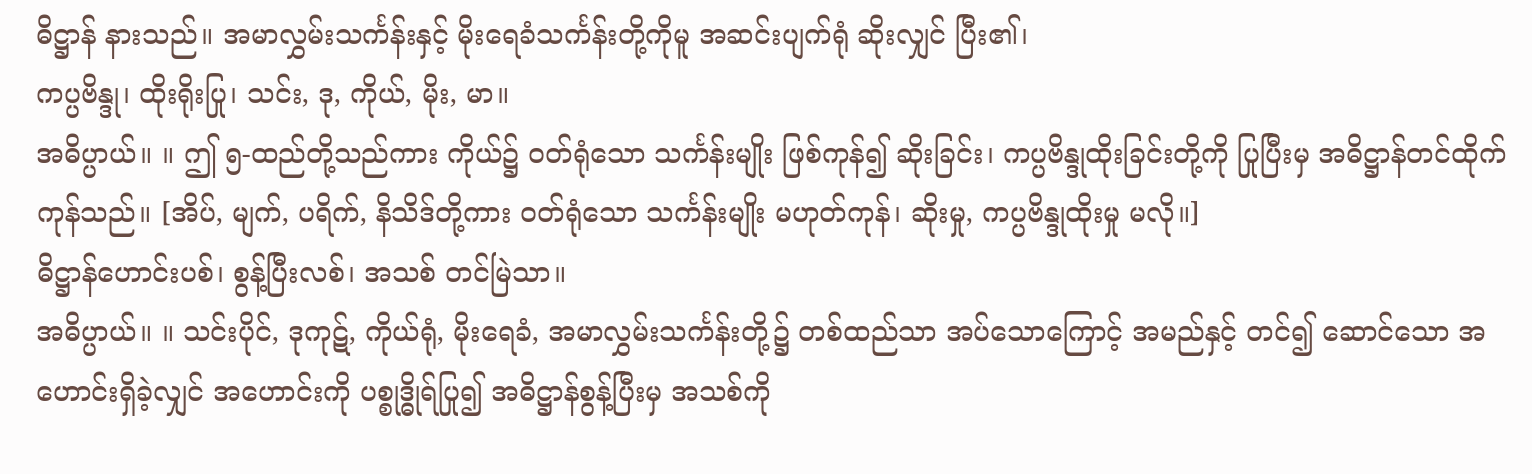ဓိဋ္ဌာန် နားသည်။ အမာလွှမ်းသင်္ကန်းနှင့် မိုးရေခံသင်္ကန်းတို့ကိုမူ အဆင်းပျက်ရုံ ဆိုးလျှင် ပြီး၏၊
ကပ္ပဗိန္ဒု၊ ထိုးရိုးပြု၊ သင်း, ဒု, ကိုယ်, မိုး, မာ။
အဓိပ္ပာယ်။ ။ ဤ ၅-ထည်တို့သည်ကား ကိုယ်၌ ဝတ်ရုံသော သင်္ကန်းမျိုး ဖြစ်ကုန်၍ ဆိုးခြင်း၊ ကပ္ပဗိန္ဒုထိုးခြင်းတို့ကို ပြုပြီးမှ အဓိဋ္ဌာန်တင်ထိုက်ကုန်သည်။ [အိပ်, မျက်, ပရိက်, နိသိဒ်တို့ကား ဝတ်ရုံသော သင်္ကန်းမျိုး မဟုတ်ကုန်၊ ဆိုးမှု, ကပ္ပဗိန္ဒုထိုးမှု မလို။]
ဓိဋ္ဌာန်ဟောင်းပစ်၊ စွန့်ပြီးလစ်၊ အသစ် တင်မြဲသာ။
အဓိပ္ပာယ်။ ။ သင်းပိုင်, ဒုကုဋ်, ကိုယ်ရုံ, မိုးရေခံ, အမာလွှမ်းသင်္ကန်းတို့၌ တစ်ထည်သာ အပ်သောကြောင့် အမည်နှင့် တင်၍ ဆောင်သော အဟောင်းရှိခဲ့လျှင် အဟောင်းကို ပစ္စုဒ္ဓိုရ်ပြု၍ အဓိဋ္ဌာန်စွန့်ပြီးမှ အသစ်ကို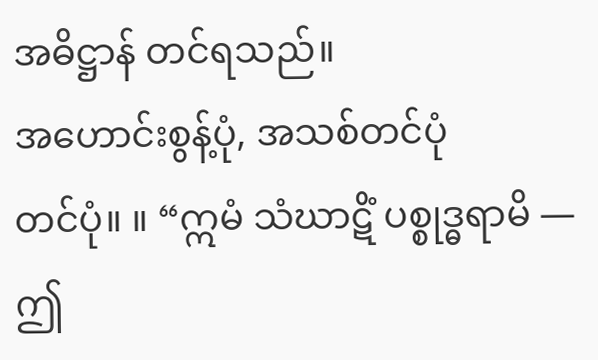အဓိဋ္ဌာန် တင်ရသည်။
အဟောင်းစွန့်ပုံ, အသစ်တင်ပုံ
တင်ပုံ။ ။ “ဣမံ သံဃာဋိံ ပစ္စုဒ္ဓရာမိ — ဤ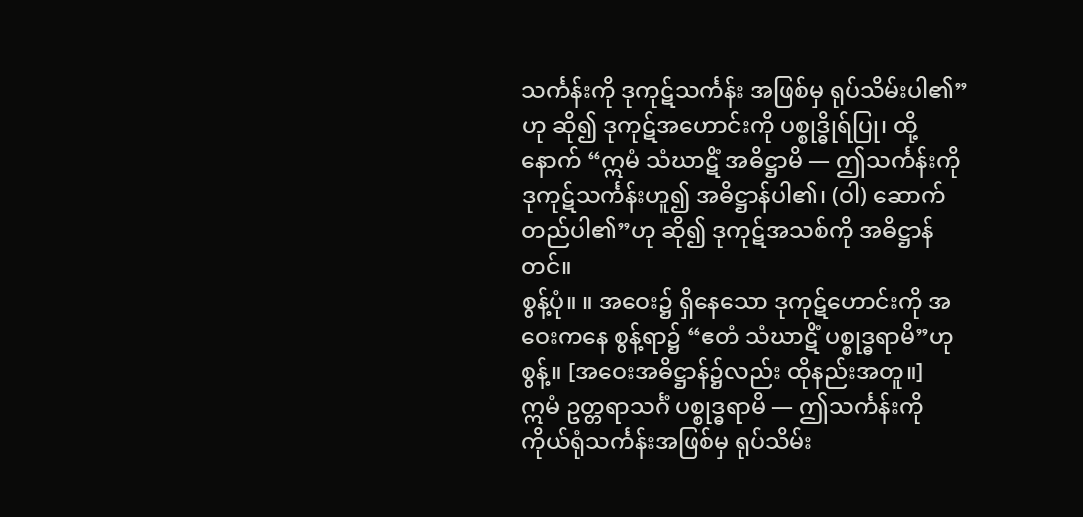သင်္ကန်းကို ဒုကုဋ်သင်္ကန်း အဖြစ်မှ ရုပ်သိမ်းပါ၏”ဟု ဆို၍ ဒုကုဋ်အဟောင်းကို ပစ္စုဒ္ဓိုရ်ပြု၊ ထို့နောက် “ဣမံ သံဃာဋိံ အဓိဋ္ဌာမိ — ဤသင်္ကန်းကို ဒုကုဋ်သင်္ကန်းဟူ၍ အဓိဋ္ဌာန်ပါ၏၊ (ဝါ) ဆောက်တည်ပါ၏”ဟု ဆို၍ ဒုကုဋ်အသစ်ကို အဓိဋ္ဌာန်တင်။
စွန့်ပုံ။ ။ အဝေး၌ ရှိနေသော ဒုကုဋ်ဟောင်းကို အဝေးကနေ စွန့်ရာ၌ “ဧတံ သံဃာဋိံ ပစ္စုဒ္ဓရာမိ”ဟု စွန့်။ [အဝေးအဓိဋ္ဌာန်၌လည်း ထိုနည်းအတူ။]
ဣမံ ဥတ္တရာသင်္ဂံ ပစ္စုဒ္ဓရာမိ — ဤသင်္ကန်းကို ကိုယ်ရုံသင်္ကန်းအဖြစ်မှ ရုပ်သိမ်း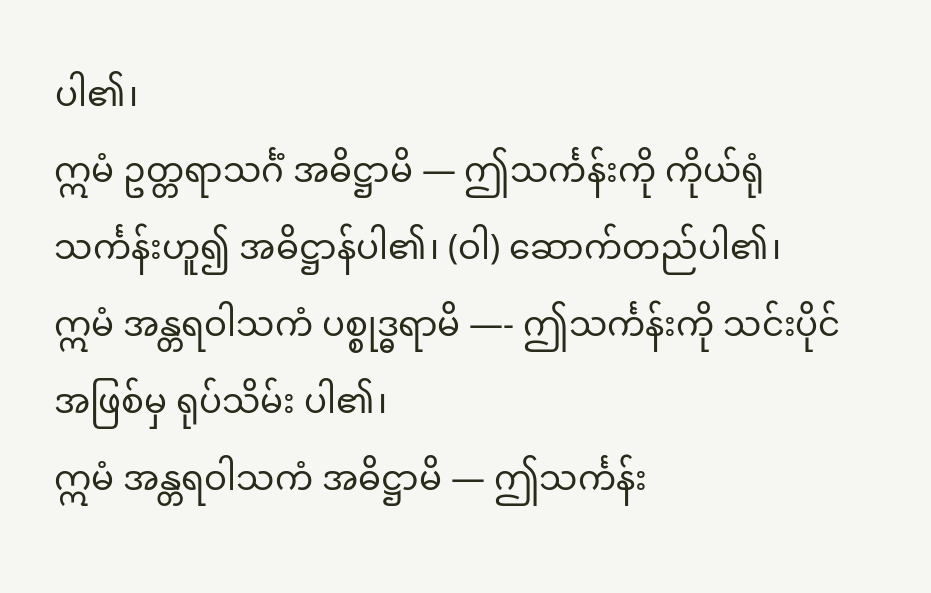ပါ၏၊
ဣမံ ဥတ္တရာသင်္ဂံ အဓိဋ္ဌာမိ — ဤသင်္ကန်းကို ကိုယ်ရုံသင်္ကန်းဟူ၍ အဓိဋ္ဌာန်ပါ၏၊ (ဝါ) ဆောက်တည်ပါ၏၊
ဣမံ အန္တရဝါသကံ ပစ္စုဒ္ဓရာမိ —- ဤသင်္ကန်းကို သင်းပိုင်အဖြစ်မှ ရုပ်သိမ်း ပါ၏၊
ဣမံ အန္တရဝါသကံ အဓိဋ္ဌာမိ — ဤသင်္ကန်း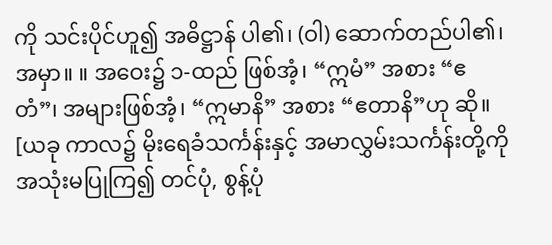ကို သင်းပိုင်ဟူ၍ အဓိဋ္ဌာန် ပါ၏၊ (ဝါ) ဆောက်တည်ပါ၏၊
အမှာ။ ။ အဝေး၌ ၁-ထည် ဖြစ်အံ့၊ “ဣမံ” အစား “ဧတံ”၊ အများဖြစ်အံ့၊ “ဣမာနိ” အစား “ဧတာနိ”ဟု ဆို။ [ယခု ကာလ၌ မိုးရေခံသင်္ကန်းနှင့် အမာလွှမ်းသင်္ကန်းတို့ကို အသုံးမပြုကြ၍ တင်ပုံ, စွန့်ပုံ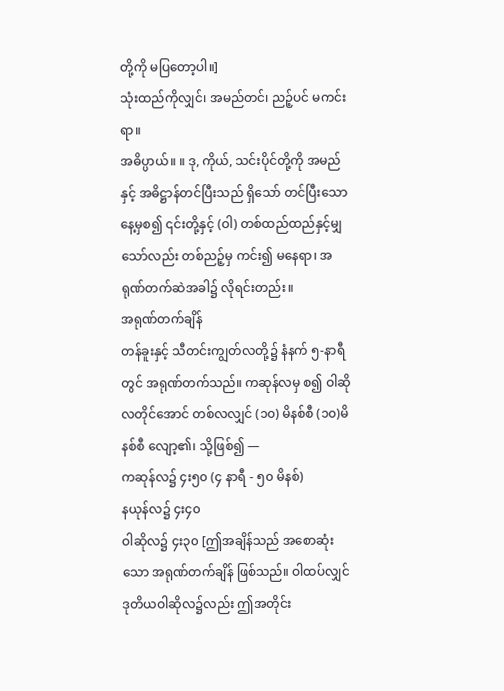တို့ကို မပြတော့ပါ။]
သုံးထည်ကိုလျှင်၊ အမည်တင်၊ ညဉ့်ပင် မကင်းရာ။
အဓိပ္ပာယ်။ ။ ဒု, ကိုယ်, သင်းပိုင်တို့ကို အမည်နှင့် အဓိဋ္ဌာန်တင်ပြီးသည် ရှိသော် တင်ပြီးသော နေ့မှစ၍ ၎င်းတို့နှင့် (ဝါ) တစ်ထည်ထည်နှင့်မျှသော်လည်း တစ်ညဉ့်မှ ကင်း၍ မနေရာ၊ အရုဏ်တက်ဆဲအခါ၌ လိုရင်းတည်း။
အရုဏ်တက်ချိန်
တန်ခူးနှင့် သီတင်းကျွတ်လတို့၌ နံနက် ၅-နာရီတွင် အရုဏ်တက်သည်။ ကဆုန်လမှ စ၍ ဝါဆိုလတိုင်အောင် တစ်လလျှင် (၁၀) မိနစ်စီ (၁၀)မိနစ်စီ လျော့၏၊ သို့ဖြစ်၍ —
ကဆုန်လ၌ ၄း၅၀ (၄ နာရီ - ၅၀ မိနစ်)
နယုန်လ၌ ၄း၄၀
ဝါဆိုလ၌ ၄း၃၀ [ဤအချိန်သည် အစောဆုံးသော အရုဏ်တက်ချိန် ဖြစ်သည်။ ဝါထပ်လျှင် ဒုတိယဝါဆိုလ၌လည်း ဤအတိုင်း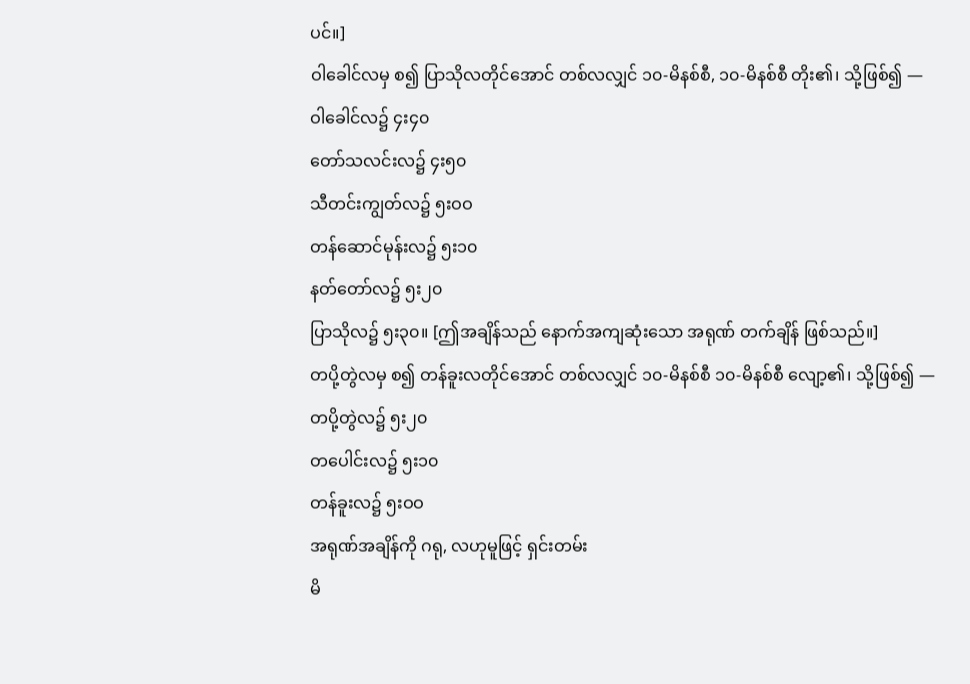ပင်။]
ဝါခေါင်လမှ စ၍ ပြာသိုလတိုင်အောင် တစ်လလျှင် ၁၀-မိနစ်စီ, ၁၀-မိနစ်စီ တိုး၏၊ သို့ဖြစ်၍ —
ဝါခေါင်လ၌ ၄း၄၀
တော်သလင်းလ၌ ၄း၅၀
သီတင်းကျွတ်လ၌ ၅းဝဝ
တန်ဆောင်မုန်းလ၌ ၅း၁၀
နတ်တော်လ၌ ၅း၂၀
ပြာသိုလ၌ ၅း၃၀။ [ဤအချိန်သည် နောက်အကျဆုံးသော အရုဏ် တက်ချိန် ဖြစ်သည်။]
တပို့တွဲလမှ စ၍ တန်ခူးလတိုင်အောင် တစ်လလျှင် ၁၀-မိနစ်စီ ၁၀-မိနစ်စီ လျော့၏၊ သို့ဖြစ်၍ —
တပို့တွဲလ၌ ၅း၂၀
တပေါင်းလ၌ ၅း၁၀
တန်ခူးလ၌ ၅းဝဝ
အရုဏ်အချိန်ကို ဂရု, လဟုမူဖြင့် ရှင်းတမ်း
မိ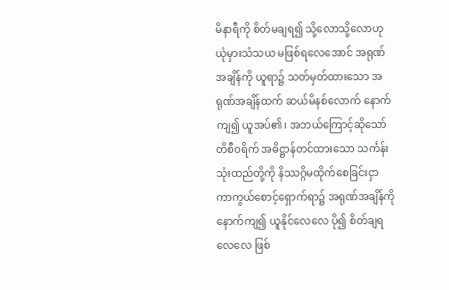မိနာရီကို စိတ်မချရ၍ သို့လောသို့လောဟု ယုံမှားသံသယ မဖြစ်ရလေအောင် အရုဏ်အချိန်ကို ယူရာ၌ သတ်မှတ်ထားသော အရုဏ်အချိန်ထက် ဆယ်မိနစ်လောက် နောက်ကျ၍ ယူအပ်၏၊ အဘယ်ကြောင့်ဆိုသော် တိစီဝရိက် အဓိဋ္ဌာန်တင်ထားသော သင်္ကန်းသုံးထည်တို့ကို နိဿဂ္ဂိမထိုက်စေခြင်းငှာ ကာကွယ်စောင့်ရှောက်ရာ၌ အရုဏ်အချိန်ကို နောက်ကျ၍ ယူနိုင်လေလေ ပို၍ စိတ်ချရလေလေ ဖြစ်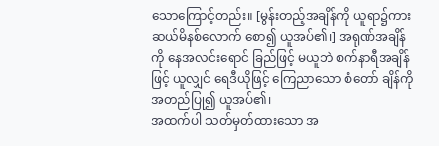သောကြောင့်တည်း။ [မွန်းတည့်အချိန်ကို ယူရာ၌ကား ဆယ်မိနစ်လောက် စော၍ ယူအပ်၏၊] အရုဏ်အချိန်ကို နေအလင်းရောင် ခြည်ဖြင့် မယူဘဲ စက်နာရီအချိန်ဖြင့် ယူလျှင် ရေဒီယိုဖြင့် ကြေညာသော စံတော် ချိန်ကို အတည်ပြု၍ ယူအပ်၏၊
အထက်ပါ သတ်မှတ်ထားသော အ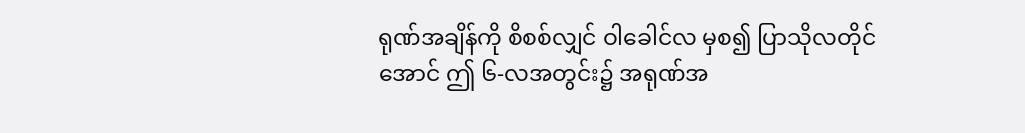ရုဏ်အချိန်ကို စိစစ်လျှင် ဝါခေါင်လ မှစ၍ ပြာသိုလတိုင်အောင် ဤ ၆-လအတွင်း၌ အရုဏ်အ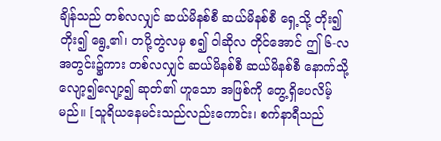ချိန်သည် တစ်လလျှင် ဆယ်မိနစ်စီ ဆယ်မိနစ်စီ ရှေ့သို့ တိုး၍တိုး၍ ရွေ့၏၊ တပို့တွဲလမှ စ၍ ဝါဆိုလ တိုင်အောင် ဤ ၆-လ အတွင်း၌ကား တစ်လလျှင် ဆယ်မိနစ်စီ ဆယ်မိနစ်စီ နောက်သို့ လျော့၍လျော့၍ ဆုတ်၏ ဟူသော အဖြစ်ကို တွေ့ရှိပေလိမ့်မည်။ [သူရိယနေမင်းသည်လည်းကောင်း၊ စက်နာရီသည်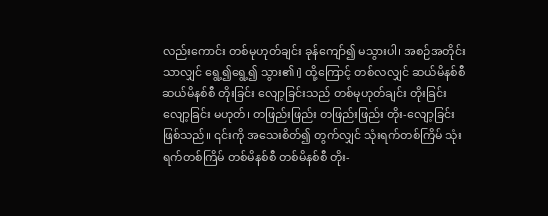လည်းကောင်း တစ်မုဟုတ်ချင်း ခုန်ကျော်၍ မသွားပါ၊ အစဉ်အတိုင်းသာလျှင် ရွေ့၍ရွေ့၍ သွား၏၊] ထို့ကြောင့် တစ်လလျှင် ဆယ်မိနစ်စီ ဆယ်မိနစ်စီ တိုးခြင်း လျော့ခြင်းသည် တစ်မုဟုတ်ချင်း တိုးခြင်းလျော့ခြင်း မဟုတ်၊ တဖြည်းဖြည်း တဖြည်းဖြည်း တိုး-လျော့ခြင်း ဖြစ်သည်။ ၎င်းကို အသေးစိတ်၍ တွက်လျှင် သုံးရက်တစ်ကြိမ် သုံးရက်တစ်ကြိမ် တစ်မိနစ်စီ တစ်မိနစ်စီ တိုး-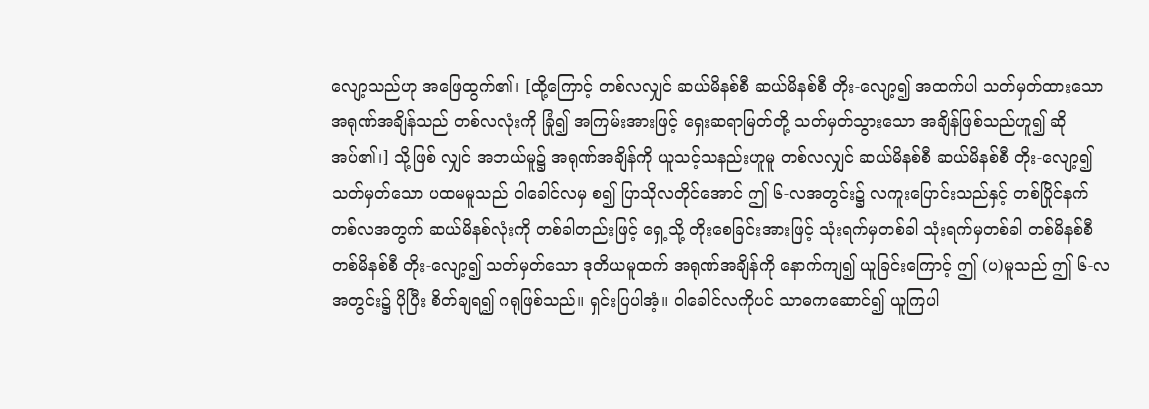လျော့သည်ဟု အဖြေထွက်၏၊ [ထို့ကြောင့် တစ်လလျှင် ဆယ်မိနစ်စီ ဆယ်မိနစ်စီ တိုး-လျော့၍ အထက်ပါ သတ်မှတ်ထားသော အရုဏ်အချိန်သည် တစ်လလုံးကို ခြုံ၍ အကြမ်းအားဖြင့် ရှေးဆရာမြတ်တို့ သတ်မှတ်သွားသော အချိန်ဖြစ်သည်ဟူ၍ ဆိုအပ်၏၊] သို့ဖြစ် လျှင် အဘယ်မူ၌ အရုဏ်အချိန်ကို ယူသင့်သနည်းဟူမူ တစ်လလျှင် ဆယ်မိနစ်စီ ဆယ်မိနစ်စီ တိုး-လျော့၍ သတ်မှတ်သော ပထမမူသည် ဝါခေါင်လမှ စ၍ ပြာသိုလတိုင်အောင် ဤ ၆-လအတွင်း၌ လကူးပြောင်းသည်နှင့် တစ်ပြိုင်နက် တစ်လအတွက် ဆယ်မိနစ်လုံးကို တစ်ခါတည်းဖြင့် ရှေ့သို့ တိုးစေခြင်းအားဖြင့် သုံးရက်မှတစ်ခါ သုံးရက်မှတစ်ခါ တစ်မိနစ်စီ တစ်မိနစ်စီ တိုး-လျော့၍ သတ်မှတ်သော ဒုတိယမူထက် အရုဏ်အချိန်ကို နောက်ကျ၍ ယူခြင်းကြောင့် ဤ (ပ)မူသည် ဤ ၆-လအတွင်း၌ ပိုပြီး စိတ်ချရ၍ ဂရုဖြစ်သည်။ ရှင်းပြပါအံ့။ ဝါခေါင်လကိုပင် သာဓကဆောင်၍ ယူကြပါ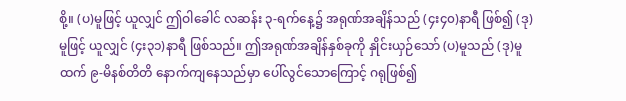စို့။ (ပ)မူဖြင့် ယူလျှင် ဤဝါခေါင် လဆန်း ၃-ရက်နေ့၌ အရုဏ်အချိန်သည် (၄း၄၀)နာရီ ဖြစ်၍ (ဒု)မူဖြင့် ယူလျှင် (၄း၃၁)နာရီ ဖြစ်သည်။ ဤအရုဏ်အချိန်နှစ်ခုကို နှိုင်းယှဉ်သော် (ပ)မူသည် (ဒု)မူထက် ၉-မိနစ်တိတိ နောက်ကျနေသည်မှာ ပေါ်လွင်သောကြောင့် ဂရုဖြစ်၍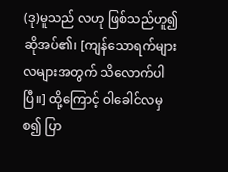(ဒု)မူသည် လဟု ဖြစ်သည်ဟူ၍ ဆိုအပ်၏၊ [ကျန်သောရက်များ လများအတွက် သိလောက်ပါပြီ။] ထို့ကြောင့် ဝါခေါင်လမှ စ၍ ပြာ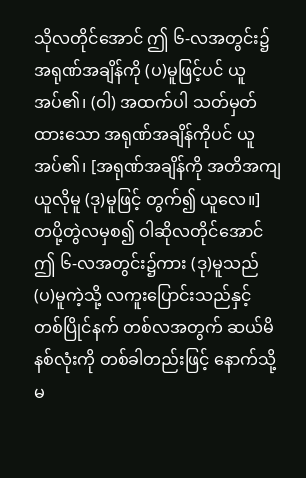သိုလတိုင်အောင် ဤ ၆-လအတွင်း၌ အရုဏ်အချိန်ကို (ပ)မူဖြင့်ပင် ယူအပ်၏၊ (ဝါ) အထက်ပါ သတ်မှတ်ထားသော အရုဏ်အချိန်ကိုပင် ယူအပ်၏၊ [အရုဏ်အချိန်ကို အတိအကျ ယူလိုမူ (ဒု)မူဖြင့် တွက်၍ ယူလေ။] တပို့တွဲလမှစ၍ ဝါဆိုလတိုင်အောင် ဤ ၆-လအတွင်း၌ကား (ဒု)မူသည် (ပ)မူကဲ့သို့ လကူးပြောင်းသည်နှင့် တစ်ပြိုင်နက် တစ်လအတွက် ဆယ်မိနစ်လုံးကို တစ်ခါတည်းဖြင့် နောက်သို့ မ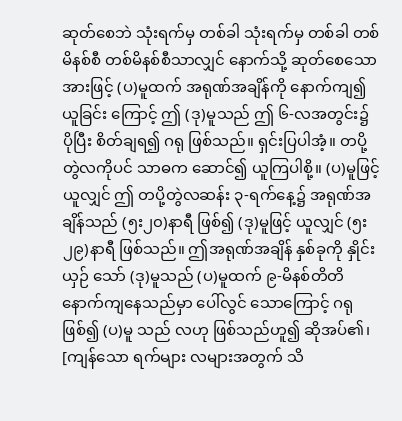ဆုတ်စေဘဲ သုံးရက်မှ တစ်ခါ သုံးရက်မှ တစ်ခါ တစ်မိနစ်စီ တစ်မိနစ်စီသာလျှင် နောက်သို့ ဆုတ်စေသောအားဖြင့် (ပ)မူထက် အရုဏ်အချိန်ကို နောက်ကျ၍ ယူခြင်း ကြောင့် ဤ (ဒု)မူသည် ဤ ၆-လအတွင်း၌ ပိုပြီး စိတ်ချရ၍ ဂရု ဖြစ်သည်။ ရှင်းပြပါအံ့။ တပို့တွဲလကိုပင် သာဓက ဆောင်၍ ယူကြပါစို့။ (ပ)မူဖြင့် ယူလျှင် ဤ တပို့တွဲလဆန်း ၃-ရက်နေ့၌ အရုဏ်အချိန်သည် (၅း၂၀)နာရီ ဖြစ်၍ (ဒု)မူဖြင့် ယူလျှင် (၅း၂၉)နာရီ ဖြစ်သည်။ ဤအရုဏ်အချိန် နှစ်ခုကို နှိုင်းယှဉ် သော် (ဒု)မူသည် (ပ)မူထက် ၉-မိနစ်တိတိ နောက်ကျနေသည်မှာ ပေါ်လွင် သောကြောင့် ဂရုဖြစ်၍ (ပ)မူ သည် လဟု ဖြစ်သည်ဟူ၍ ဆိုအပ်၏၊ [ကျန်သော ရက်များ လများအတွက် သိ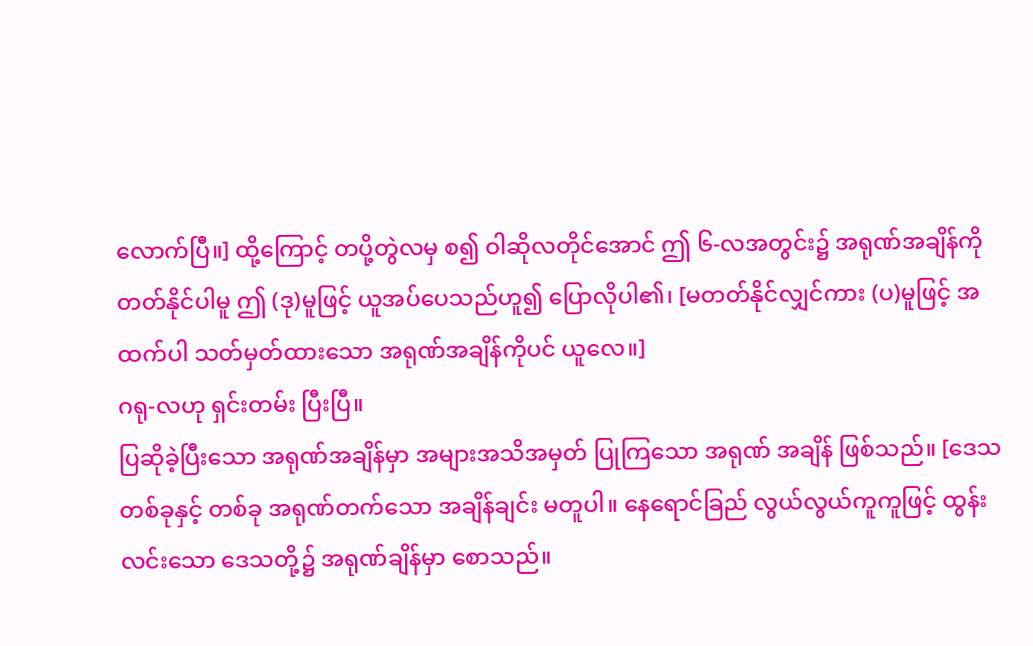လောက်ပြီ။] ထို့ကြောင့် တပို့တွဲလမှ စ၍ ဝါဆိုလတိုင်အောင် ဤ ၆-လအတွင်း၌ အရုဏ်အချိန်ကို တတ်နိုင်ပါမူ ဤ (ဒု)မူဖြင့် ယူအပ်ပေသည်ဟူ၍ ပြောလိုပါ၏၊ [မတတ်နိုင်လျှင်ကား (ပ)မူဖြင့် အထက်ပါ သတ်မှတ်ထားသော အရုဏ်အချိန်ကိုပင် ယူလေ။]
ဂရု-လဟု ရှင်းတမ်း ပြီးပြီ။
ပြဆိုခဲ့ပြီးသော အရုဏ်အချိန်မှာ အများအသိအမှတ် ပြုကြသော အရုဏ် အချိန် ဖြစ်သည်။ [ဒေသတစ်ခုနှင့် တစ်ခု အရုဏ်တက်သော အချိန်ချင်း မတူပါ။ နေရောင်ခြည် လွယ်လွယ်ကူကူဖြင့် ထွန်းလင်းသော ဒေသတို့၌ အရုဏ်ချိန်မှာ စောသည်။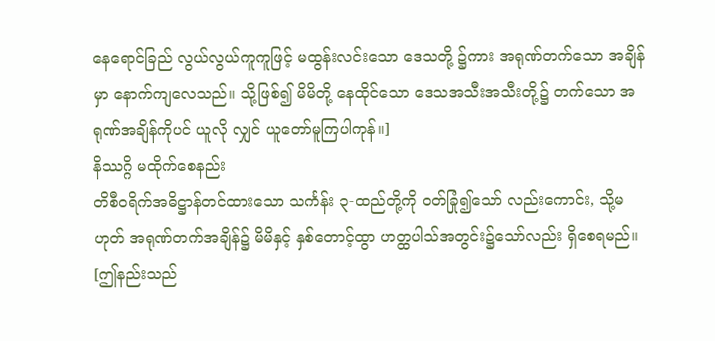နေရောင်ခြည် လွယ်လွယ်ကူကူဖြင့် မထွန်းလင်းသော ဒေသတို့ ၌ကား အရုဏ်တက်သော အချိန်မှာ နောက်ကျလေသည်။ သို့ဖြစ်၍ မိမိတို့ နေထိုင်သော ဒေသအသီးအသီးတို့၌ တက်သော အရုဏ်အချိန်ကိုပင် ယူလို လျှင် ယူတော်မူကြပါကုန်။]
နိဿဂ္ဂိ မထိုက်စေနည်း
တိစီဝရိက်အဓိဋ္ဌာန်တင်ထားသော သင်္ကန်း ၃-ထည်တို့ကို ဝတ်ခြုံ၍သော် လည်းကောင်း, သို့မဟုတ် အရုဏ်တက်အချိန်၌ မိမိနှင့် နှစ်တောင့်ထွာ ဟတ္ထပါသ်အတွင်း၌သော်လည်း ရှိစေရမည်။ [ဤနည်းသည်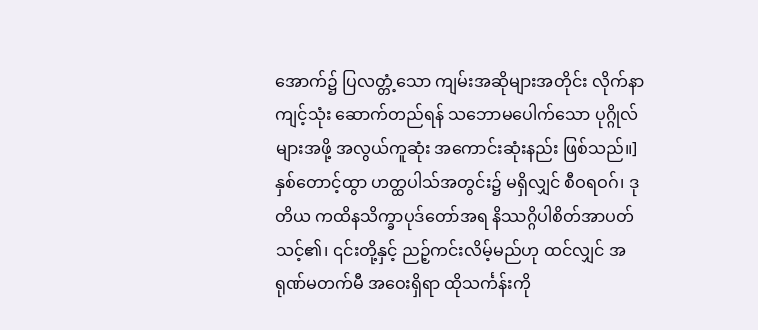အောက်၌ ပြလတ္တံ့သော ကျမ်းအဆိုများအတိုင်း လိုက်နာကျင့်သုံး ဆောက်တည်ရန် သဘောမပေါက်သော ပုဂ္ဂိုလ်များအဖို့ အလွယ်ကူဆုံး အကောင်းဆုံးနည်း ဖြစ်သည်။] နှစ်တောင့်ထွာ ဟတ္ထပါသ်အတွင်း၌ မရှိလျှင် စီဝရဝဂ်၊ ဒုတိယ ကထိနသိက္ခာပုဒ်တော်အရ နိဿဂ္ဂိပါစိတ်အာပတ် သင့်၏၊ ၎င်းတို့နှင့် ညဉ့်ကင်းလိမ့်မည်ဟု ထင်လျှင် အရုဏ်မတက်မီ အဝေးရှိရာ ထိုသင်္ကန်းကို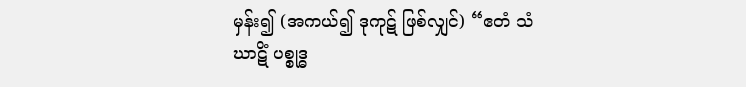မှန်း၍ (အကယ်၍ ဒုကုဋ် ဖြစ်လျှင်) “ဧတံ သံဃာဋိံ ပစ္စုဒ္ဓ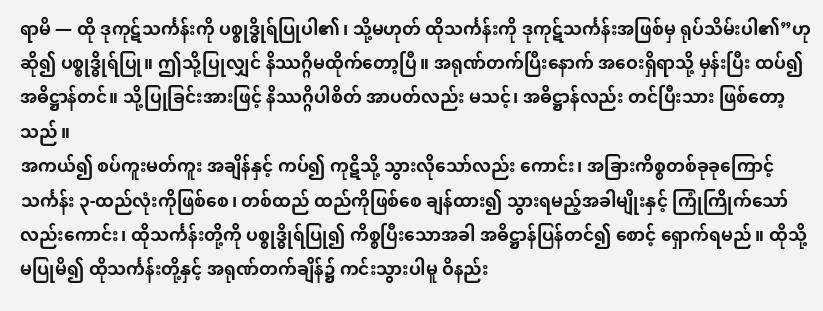ရာမိ — ထို ဒုကုဋ်သင်္ကန်းကို ပစ္စုဒ္ဓိုရ်ပြုပါ၏၊ သို့မဟုတ် ထိုသင်္ကန်းကို ဒုကုဋ်သင်္ကန်းအဖြစ်မှ ရုပ်သိမ်းပါ၏”ဟု ဆို၍ ပစ္စုဒ္ဓိုရ်ပြု။ ဤသို့ပြုလျှင် နိဿဂ္ဂိမထိုက်တော့ပြီ။ အရုဏ်တက်ပြီးနောက် အဝေးရှိရာသို့ မှန်းပြီး ထပ်၍ အဓိဋ္ဌာန်တင်။ သို့ပြုခြင်းအားဖြင့် နိဿဂ္ဂိပါစိတ် အာပတ်လည်း မသင့်၊ အဓိဋ္ဌာန်လည်း တင်ပြီးသား ဖြစ်တော့သည်။
အကယ်၍ စပ်ကူးမတ်ကူး အချိန်နှင့် ကပ်၍ ကုဋိသို့ သွားလိုသော်လည်း ကောင်း၊ အခြားကိစ္စတစ်ခုခုကြောင့် သင်္ကန်း ၃-ထည်လုံးကိုဖြစ်စေ၊ တစ်ထည် ထည်ကိုဖြစ်စေ ချန်ထား၍ သွားရမည့်အခါမျိုးနှင့် ကြုံကြိုက်သော်လည်းကောင်း၊ ထိုသင်္ကန်းတို့ကို ပစ္စုဒ္ဓိုရ်ပြု၍ ကိစ္စပြီးသောအခါ အဓိဋ္ဌာန်ပြန်တင်၍ စောင့် ရှောက်ရမည်။ ထိုသို့ မပြုမိ၍ ထိုသင်္ကန်းတို့နှင့် အရုဏ်တက်ချိန်၌ ကင်းသွားပါမူ ဝိနည်း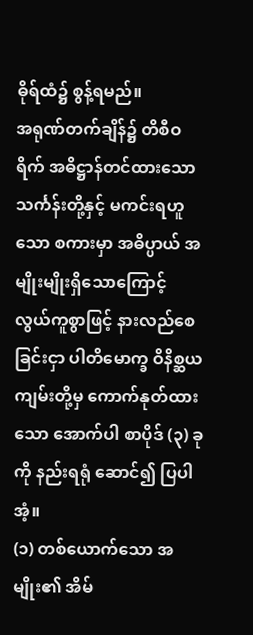ဓိုရ်ထံ၌ စွန့်ရမည်။
အရုဏ်တက်ချိန်၌ တိစီဝရိက် အဓိဋ္ဌာန်တင်ထားသော သင်္ကန်းတို့နှင့် မကင်းရဟူသော စကားမှာ အဓိပ္ပာယ် အမျိုးမျိုးရှိသောကြောင့် လွယ်ကူစွာဖြင့် နားလည်စေခြင်းငှာ ပါတိမောက္ခ ဝိနိစ္ဆယကျမ်းတို့မှ ကောက်နုတ်ထားသော အောက်ပါ စာပိုဒ် (၃) ခုကို နည်းရရုံ ဆောင်၍ ပြပါအံ့။
(၁) တစ်ယောက်သော အမျိုး၏ အိမ်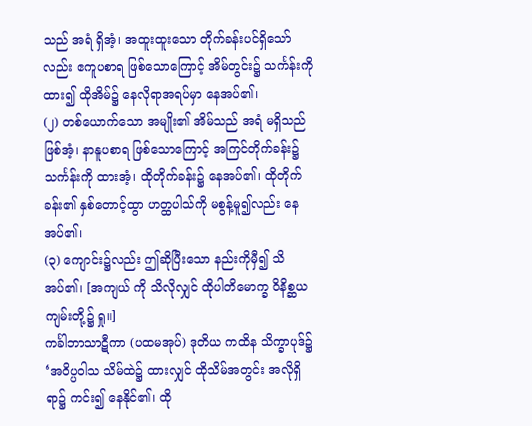သည် အရံ ရှိအံ့၊ အထူးထူးသော တိုက်ခန်းပင်ရှိသော်လည်း ဧကူပစာရ ဖြစ်သောကြောင့် အိမ်တွင်း၌ သင်္ကန်းကို ထား၍ ထိုအိမ်၌ နေလိုရာအရပ်မှာ နေအပ်၏၊
(၂) တစ်ယောက်သော အမျိုး၏ အိမ်သည် အရံ မရှိသည် ဖြစ်အံ့၊ နာနူပစာရ ဖြစ်သောကြောင့် အကြင်တိုက်ခန်း၌ သင်္ကန်းကို ထားအံ့၊ ထိုတိုက်ခန်း၌ နေအပ်၏၊ ထိုတိုက်ခန်း၏ နှစ်တောင့်ထွာ ဟတ္ထပါသ်ကို မစွန့်မူ၍လည်း နေအပ်၏၊
(၃) ကျောင်း၌လည်း ဤဆိုပြီးသော နည်းကိုမှီ၍ သိအပ်၏၊ [အကျယ် ကို သိလိုလျှင် ထိုပါတိမောက္ခ ဝိနိစ္ဆယကျမ်းတို့၌ ရှု။]
ကင်္ခါဘာသာဋီကာ (ပထမအုပ်) ဒုတိယ ကထိန သိက္ခာပုဒ်၌ ‘အဝိပ္ပဝါသ သိမ်ထဲ၌ ထားလျှင် ထိုသိမ်အတွင်း အလိုရှိရာ၌ ကင်း၍ နေနိုင်၏၊ ထို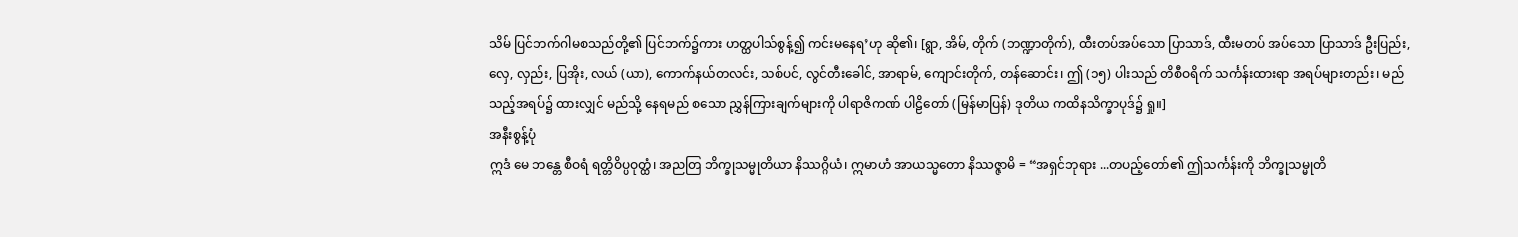သိမ် ပြင်ဘက်ဂါမစသည်တို့၏ ပြင်ဘက်၌ကား ဟတ္ထပါသ်စွန့်၍ ကင်းမနေရ’ဟု ဆို၏၊ [ရွာ, အိမ်, တိုက် (ဘဏ္ဍာတိုက်), ထီးတပ်အပ်သော ပြာသာဒ်, ထီးမတပ် အပ်သော ပြာသာဒ် ဦးပြည်း, လှေ, လှည်း, ပြအိုး, လယ် (ယာ), ကောက်နယ်တလင်း, သစ်ပင်, လွင်တီးခေါင်, အာရာမ်, ကျောင်းတိုက်, တန်ဆောင်း၊ ဤ (၁၅) ပါးသည် တိစီဝရိက် သင်္ကန်းထားရာ အရပ်များတည်း၊ မည်သည့်အရပ်၌ ထားလျှင် မည်သို့ နေရမည် စသော ညွှန်ကြားချက်များကို ပါရာဇိကဏ် ပါဠိတော် (မြန်မာပြန်) ဒုတိယ ကထိနသိက္ခာပုဒ်၌ ရှု။]
အနီးစွန့်ပုံ
ဣဒံ မေ ဘန္တေ စီဝရံ ရတ္တိဝိပ္ပဝုတ္ထံ၊ အညတြ ဘိက္ခုသမ္မုတိယာ နိဿဂ္ဂိယံ၊ ဣမာဟံ အာယသ္မတော နိဿဇ္ဇာမိ = “အရှင်ဘုရား ...တပည့်တော်၏ ဤသင်္ကန်းကို ဘိက္ခုသမ္မုတိ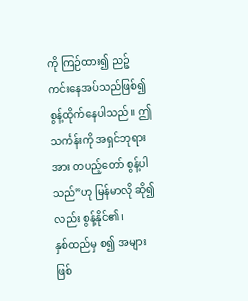ကို ကြဉ်ထား၍ ညဉ့်ကင်းနေအပ်သည်ဖြစ်၍ စွန့်ထိုက်နေပါသည်။ ဤသင်္ကန်းကို အရှင်ဘုရားအား တပည့်တော် စွန့်ပါသည်”ဟု မြန်မာလို ဆို၍လည်း စွန့်နိုင်၏၊
နှစ်ထည်မှ စ၍ အများဖြစ်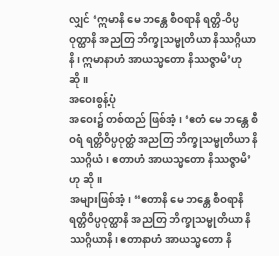လျှင် ‘ဣမာနိ မေ ဘန္တေ စီဝရာနိ ရတ္တိ-ဝိပ္ပဝုတ္ထာနိ အညတြ ဘိက္ခုသမ္မုတိယာ နိဿဂ္ဂိယာနိ၊ ဣမာနာဟံ အာယသ္မတော နိဿဇ္ဇာမိ’ဟု ဆို။
အဝေးစွန့်ပုံ
အဝေး၌ တစ်ထည် ဖြစ်အံ့၊ ‘ဧတံ မေ ဘန္တေ စီဝရံ ရတ္တိဝိပ္ပဝုတ္ထံ အညတြ ဘိက္ခုသမ္မုတိယာ နိဿဂ္ဂိယံ၊ ဧတာဟံ အာယသ္မတော နိဿဇ္ဇာမိ’ဟု ဆို။
အများဖြစ်အံ့၊ “ဧတာနိ မေ ဘန္တေ စီဝရာနိ ရတ္တိဝိပ္ပဝုတ္ထာနိ အညတြ ဘိက္ခုသမ္မုတိယာ နိဿဂ္ဂိယာနိ၊ ဧတာနာဟံ အာယသ္မတော နိ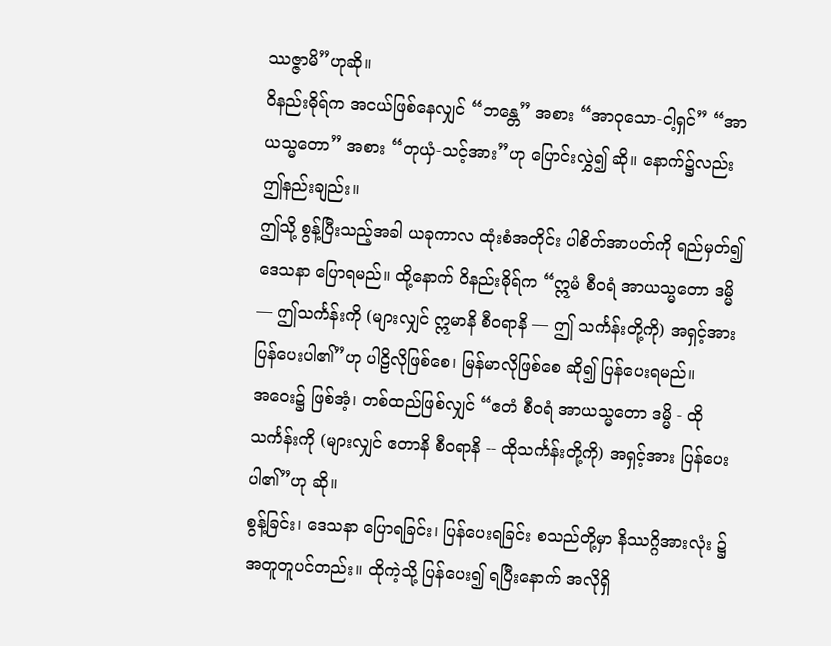ဿဇ္ဇာမိ”ဟုဆို။
ဝိနည်းဓိုရ်က အငယ်ဖြစ်နေလျှင် “ဘန္တေ” အစား “အာဝုသော-ငါ့ရှင်” “အာယသ္မတော” အစား “တုယှံ-သင့်အား”ဟု ပြောင်းလွှဲ၍ ဆို။ နောက်၌လည်း ဤနည်းချည်း။
ဤသို့ စွန့်ပြီးသည့်အခါ ယခုကာလ ထုံးစံအတိုင်း ပါစိတ်အာပတ်ကို ရည်မှတ်၍ ဒေသနာ ပြောရမည်။ ထို့နောက် ဝိနည်းဓိုရ်က “ဣမံ စီဝရံ အာယသ္မတော ဒမ္မိ — ဤသင်္ကန်းကို (များလျှင် ဣမာနိ စီဝရာနိ — ဤ သင်္ကန်းတို့ကို) အရှင့်အား ပြန်ပေးပါ၏”ဟု ပါဠိလိုဖြစ်စေ၊ မြန်မာလိုဖြစ်စေ ဆို၍ ပြန်ပေးရမည်။
အဝေး၌ ဖြစ်အံ့၊ တစ်ထည်ဖြစ်လျှင် “ဧတံ စီဝရံ အာယသ္မတော ဒမ္မိ - ထိုသင်္ကန်းကို (များလျှင် ဧတာနိ စီဝရာနိ -- ထိုသင်္ကန်းတို့ကို) အရှင့်အား ပြန်ပေးပါ၏”ဟု ဆို။
စွန့်ခြင်း၊ ဒေသနာ ပြောရခြင်း၊ ပြန်ပေးရခြင်း စသည်တို့မှာ နိဿဂ္ဂိအားလုံး ၌ အတူတူပင်တည်း။ ထိုကဲ့သို့ ပြန်ပေး၍ ရပြီးနောက် အလိုရှိ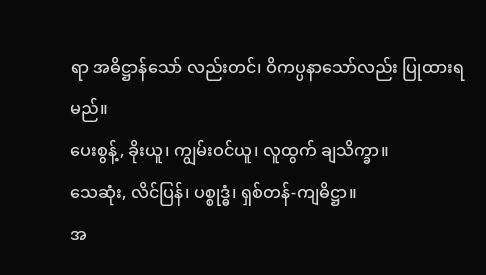ရာ အဓိဋ္ဌာန်သော် လည်းတင်၊ ဝိကပ္ပနာသော်လည်း ပြုထားရမည်။
ပေးစွန့်, ခိုးယူ၊ ကျွမ်းဝင်ယူ၊ လူထွက် ချသိက္ခာ။
သေဆုံး, လိင်ပြန်၊ ပစ္စုဒ္ဓံ၊ ရှစ်တန်-ကျဓိဋ္ဌာ။
အ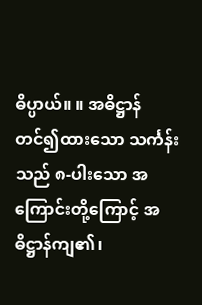ဓိပ္ပာယ်။ ။ အဓိဋ္ဌာန်တင်၍ထားသော သင်္ကန်းသည် ၈-ပါးသော အကြောင်းတို့ကြောင့် အဓိဋ္ဌာန်ကျ၏၊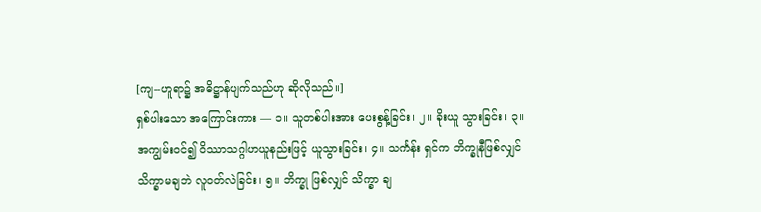[ကျ--ဟူရာ၌ အဓိဋ္ဌာန်ပျက်သည်ဟု ဆိုလိုသည်။]
ရှစ်ပါးသော အကြောင်းကား — ၁။ သူတစ်ပါးအား ပေးစွန့်ခြင်း၊ ၂။ ခိုးယူ သွားခြင်း၊ ၃။ အကျွမ်းဝင်၍ ဝိဿာသဂ္ဂါဟယူနည်းဖြင့် ယူသွားခြင်း၊ ၄။ သင်္ကန်း ရှင်က ဘိက္ခုနီဖြစ်လျှင် သိက္ခာမချဘဲ လူဝတ်လဲခြင်း၊ ၅။ ဘိက္ခု ဖြစ်လျှင် သိက္ခာ ချ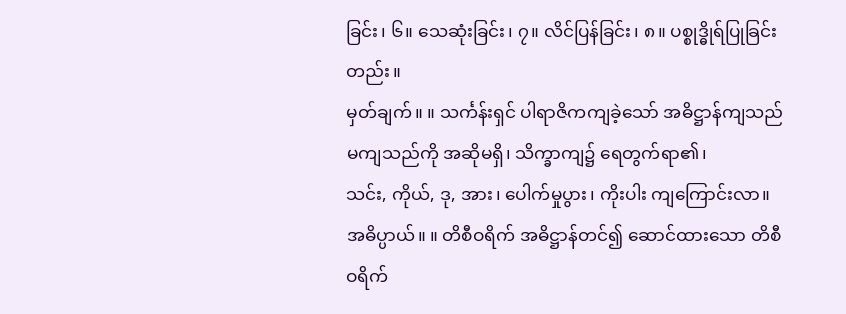ခြင်း၊ ၆။ သေဆုံးခြင်း၊ ၇။ လိင်ပြန်ခြင်း၊ ၈။ ပစ္စုဒ္ဓိုရ်ပြုခြင်းတည်း။
မှတ်ချက်။ ။ သင်္ကန်းရှင် ပါရာဇိကကျခဲ့သော် အဓိဋ္ဌာန်ကျသည် မကျသည်ကို အဆိုမရှိ၊ သိက္ခာကျ၌ ရေတွက်ရာ၏၊
သင်း, ကိုယ်, ဒု, အား၊ ပေါက်မှုပွား၊ ကိုးပါး ကျကြောင်းလာ။
အဓိပ္ပာယ်။ ။ တိစီဝရိက် အဓိဋ္ဌာန်တင်၍ ဆောင်ထားသော တိစီဝရိက်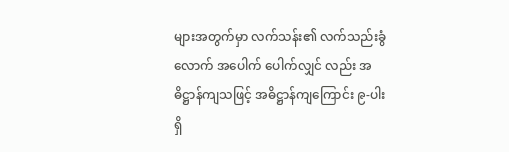များအတွက်မှာ လက်သန်း၏ လက်သည်းခွံလောက် အပေါက် ပေါက်လျှင် လည်း အဓိဋ္ဌာန်ကျသဖြင့် အဓိဋ္ဌာန်ကျကြောင်း ၉-ပါး ရှိ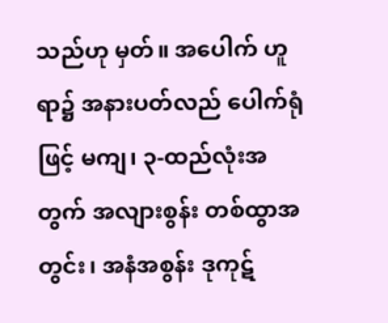သည်ဟု မှတ်။ အပေါက် ဟူရာ၌ အနားပတ်လည် ပေါက်ရုံဖြင့် မကျ၊ ၃-ထည်လုံးအတွက် အလျားစွန်း တစ်ထွာအတွင်း၊ အနံအစွန်း ဒုကုဋ်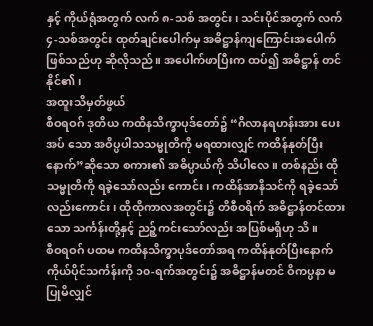နှင့် ကိုယ်ရုံအတွက် လက် ၈-သစ် အတွင်း၊ သင်းပိုင်အတွက် လက် ၄-သစ်အတွင်း ထုတ်ချင်းပေါက်မှ အဓိဋ္ဌာန်ကျကြောင်းအပေါက် ဖြစ်သည်ဟု ဆိုလိုသည်။ အပေါက်ဖာပြီးက ထပ်၍ အဓိဋ္ဌာန် တင်နိုင်၏၊
အထူးသိမှတ်ဖွယ်
စီဝရဝဂ် ဒုတိယ ကထိနသိက္ခာပုဒ်တော်၌ “ဂိလာနရဟန်းအား ပေးအပ် သော အဝိပ္ပပါသသမ္မုတိကို မရထားလျှင် ကထိန်နုတ်ပြီးနောက်”ဆိုသော စကား၏ အဓိပ္ပာယ်ကို သိပါလေ။ တစ်နည်း ထိုသမ္မုတိကို ရခဲ့သော်လည်း ကောင်း၊ ကထိန်အာနိသင်ကို ရခဲ့သော်လည်းကောင်း၊ ထိုထိုကာလအတွင်း၌ တိစီဝရိက် အဓိဋ္ဌာန်တင်ထားသော သင်္ကန်းတို့နှင့် ညဉ့်ကင်းသော်လည်း အပြစ်မရှိဟု သိ။
စီဝရဝဂ် ပထမ ကထိနသိက္ခာပုဒ်တော်အရ ကထိန်နုတ်ပြီးနောက် ကိုယ်ပိုင်သင်္ကန်းကို ၁၀-ရက်အတွင်း၌ အဓိဋ္ဌာန်မတင် ဝိကပ္ပနာ မပြုမိလျှင်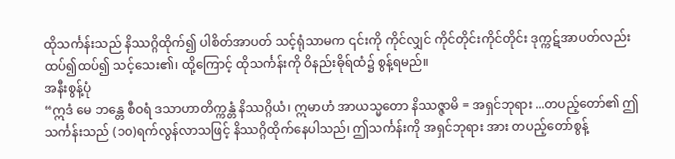ထိုသင်္ကန်းသည် နိဿဂ္ဂိထိုက်၍ ပါစိတ်အာပတ် သင့်ရုံသာမက ၎င်းကို ကိုင်လျှင် ကိုင်တိုင်းကိုင်တိုင်း ဒုက္ကဋ်အာပတ်လည်း ထပ်၍ထပ်၍ သင့်သေး၏၊ ထို့ကြောင့် ထိုသင်္ကန်းကို ဝိနည်းဓိုရ်ထံ၌ စွန့်ရမည်။
အနီးစွန့်ပုံ
“ဣဒံ မေ ဘန္တေ စီဝရံ ဒသာဟာတိက္ကန္တံ နိဿဂ္ဂိယံ၊ ဣမာဟံ အာယသ္မတော နိဿဇ္ဇာမိ = အရှင်ဘုရား ...တပည့်တော်၏ ဤ သင်္ကန်းသည် (၁၀)ရက်လွန်လာသဖြင့် နိဿဂ္ဂိထိုက်နေပါသည်၊ ဤသင်္ကန်းကို အရှင်ဘုရား အား တပည့်တော်စွန့်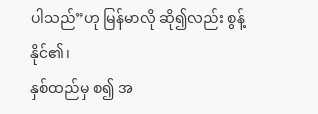ပါသည်”ဟု မြန်မာလို ဆို၍လည်း စွန့်နိုင်၏၊
နှစ်ထည်မှ စ၍ အ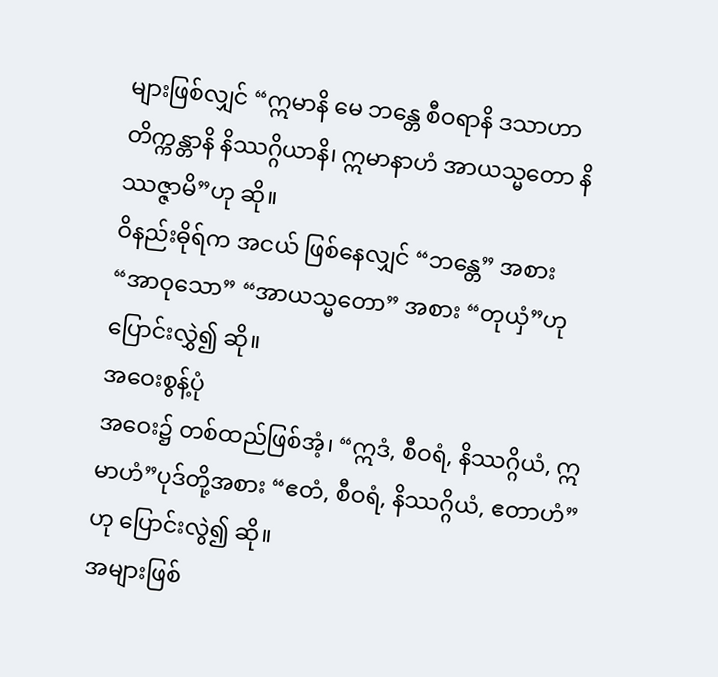များဖြစ်လျှင် “ဣမာနိ မေ ဘန္တေ စီဝရာနိ ဒသာဟာတိက္ကန္တာနိ နိဿဂ္ဂိယာနိ၊ ဣမာနာဟံ အာယသ္မတော နိဿဇ္ဇာမိ”ဟု ဆို။
ဝိနည်းဓိုရ်က အငယ် ဖြစ်နေလျှင် “ဘန္တေ” အစား “အာဝုသော” “အာယသ္မတော” အစား “တုယှံ”ဟု ပြောင်းလွှဲ၍ ဆို။
အဝေးစွန့်ပုံ
အဝေး၌ တစ်ထည်ဖြစ်အံ့၊ “ဣဒံ, စီဝရံ, နိဿဂ္ဂိယံ, ဣမာဟံ”ပုဒ်တို့အစား “ဧတံ, စီဝရံ, နိဿဂ္ဂိယံ, ဧတာဟံ”ဟု ပြောင်းလွဲ၍ ဆို။
အများဖြစ်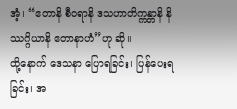အံ့၊ “ဧတာနိ စီဝရာနိ ဒသဟာတိက္ကန္တာနိ နိဿဂ္ဂိယာနိ ဧတာနာဟံ”ဟု ဆို။
ထို့နောက် ဒေသနာ ပြောရခြင်း၊ ပြန်ပေးရခြင်း၊ အ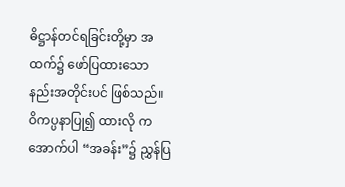ဓိဋ္ဌာန်တင်ရခြင်းတို့မှာ အထက်၌ ဖော်ပြထားသော နည်းအတိုင်းပင် ဖြစ်သည်။ ဝိကပ္ပနာပြု၍ ထားလို က အောက်ပါ “အခန်း”၌ ညွှန်ပြ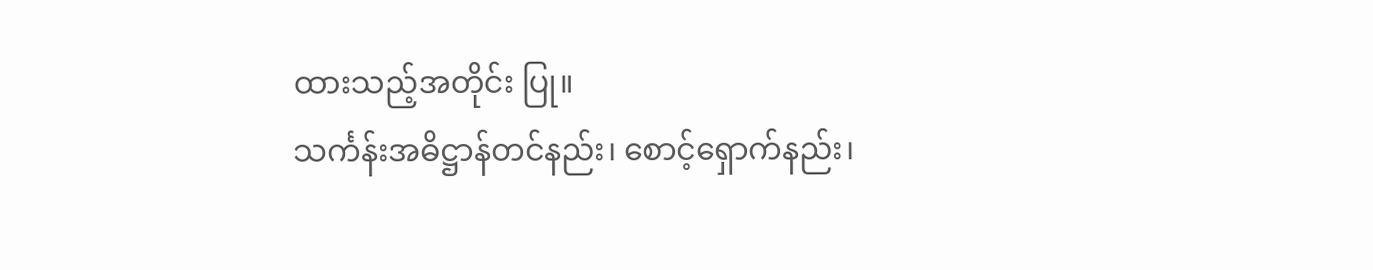ထားသည့်အတိုင်း ပြု။
သင်္ကန်းအဓိဋ္ဌာန်တင်နည်း၊ စောင့်ရှောက်နည်း၊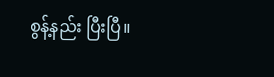စွန့်နည်း ပြီးပြီ။